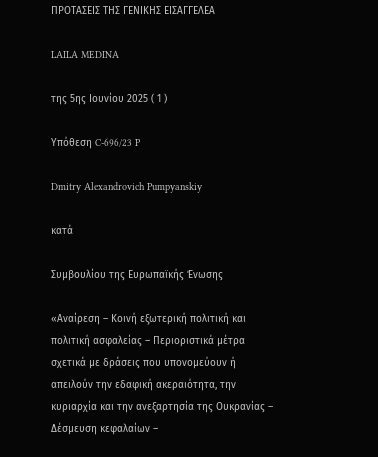ΠΡΟΤΑΣΕΙΣ ΤΗΣ ΓΕΝΙΚΗΣ ΕΙΣΑΓΓΕΛΕΑ

LAILA MEDINA

της 5ης Ιουνίου 2025 ( 1 )

Υπόθεση C‑696/23 P

Dmitry Alexandrovich Pumpyanskiy

κατά

Συμβουλίου της Ευρωπαϊκής Ένωσης

«Αναίρεση – Κοινή εξωτερική πολιτική και πολιτική ασφαλείας – Περιοριστικά μέτρα σχετικά με δράσεις που υπονομεύουν ή απειλούν την εδαφική ακεραιότητα, την κυριαρχία και την ανεξαρτησία της Ουκρανίας – Δέσμευση κεφαλαίων –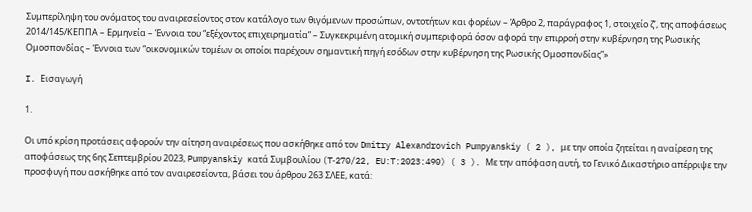Συμπερίληψη του ονόματος του αναιρεσείοντος στον κατάλογο των θιγόμενων προσώπων, οντοτήτων και φορέων – Άρθρο 2, παράγραφος 1, στοιχείο ζʹ, της αποφάσεως 2014/145/ΚΕΠΠΑ – Ερμηνεία – Έννοια του “εξέχοντος επιχειρηματία” – Συγκεκριμένη ατομική συμπεριφορά όσον αφορά την επιρροή στην κυβέρνηση της Ρωσικής Ομοσπονδίας – Έννοια των “οικονομικών τομέων οι οποίοι παρέχουν σημαντική πηγή εσόδων στην κυβέρνηση της Ρωσικής Ομοσπονδίας”»

I. Εισαγωγή

1.

Οι υπό κρίση προτάσεις αφορούν την αίτηση αναιρέσεως που ασκήθηκε από τον Dmitry Alexandrovich Pumpyanskiy ( 2 ), με την οποία ζητείται η αναίρεση της αποφάσεως της 6ης Σεπτεμβρίου 2023, Pumpyanskiy κατά Συμβουλίου (T‑270/22, EU:T:2023:490) ( 3 ). Με την απόφαση αυτή, το Γενικό Δικαστήριο απέρριψε την προσφυγή που ασκήθηκε από τον αναιρεσείοντα, βάσει του άρθρου 263 ΣΛΕΕ, κατά: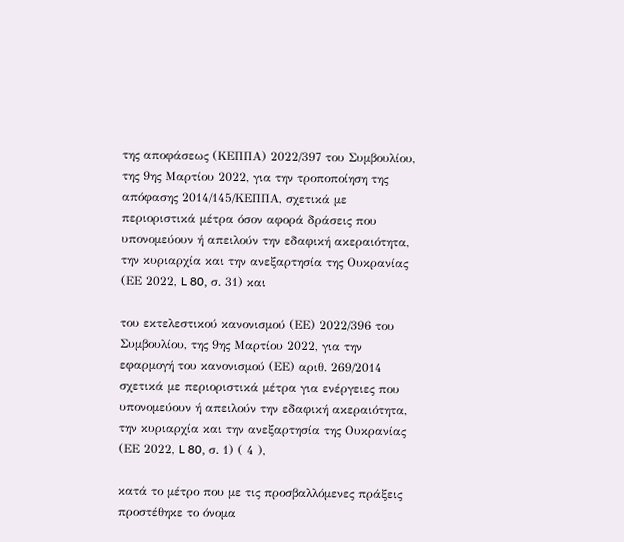της αποφάσεως (ΚΕΠΠΑ) 2022/397 του Συμβουλίου, της 9ης Μαρτίου 2022, για την τροποποίηση της απόφασης 2014/145/ΚΕΠΠΑ, σχετικά με περιοριστικά μέτρα όσον αφορά δράσεις που υπονομεύουν ή απειλούν την εδαφική ακεραιότητα, την κυριαρχία και την ανεξαρτησία της Ουκρανίας (ΕΕ 2022, L 80, σ. 31) και

του εκτελεστικού κανονισμού (ΕΕ) 2022/396 του Συμβουλίου, της 9ης Μαρτίου 2022, για την εφαρμογή του κανονισμού (ΕΕ) αριθ. 269/2014 σχετικά με περιοριστικά μέτρα για ενέργειες που υπονομεύουν ή απειλούν την εδαφική ακεραιότητα, την κυριαρχία και την ανεξαρτησία της Ουκρανίας (ΕΕ 2022, L 80, σ. 1) ( 4 ),

κατά το μέτρο που με τις προσβαλλόμενες πράξεις προστέθηκε το όνομα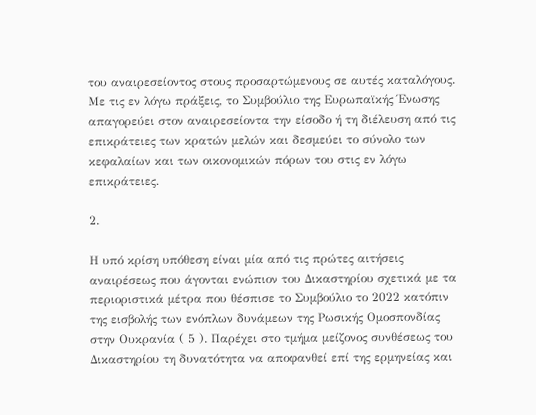του αναιρεσείοντος στους προσαρτώμενους σε αυτές καταλόγους. Με τις εν λόγω πράξεις, το Συμβούλιο της Ευρωπαϊκής Ένωσης απαγορεύει στον αναιρεσείοντα την είσοδο ή τη διέλευση από τις επικράτειες των κρατών μελών και δεσμεύει το σύνολο των κεφαλαίων και των οικονομικών πόρων του στις εν λόγω επικράτειες.

2.

Η υπό κρίση υπόθεση είναι μία από τις πρώτες αιτήσεις αναιρέσεως που άγονται ενώπιον του Δικαστηρίου σχετικά με τα περιοριστικά μέτρα που θέσπισε το Συμβούλιο το 2022 κατόπιν της εισβολής των ενόπλων δυνάμεων της Ρωσικής Ομοσπονδίας στην Ουκρανία ( 5 ). Παρέχει στο τμήμα μείζονος συνθέσεως του Δικαστηρίου τη δυνατότητα να αποφανθεί επί της ερμηνείας και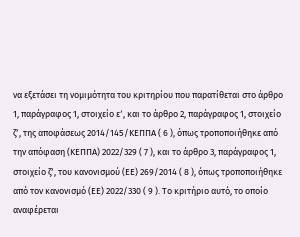να εξετάσει τη νομιμότητα του κριτηρίου που παρατίθεται στο άρθρο 1, παράγραφος 1, στοιχείο εʹ, και το άρθρο 2, παράγραφος 1, στοιχείο ζʹ, της αποφάσεως 2014/145/ΚΕΠΠΑ ( 6 ), όπως τροποποιήθηκε από την απόφαση (ΚΕΠΠΑ) 2022/329 ( 7 ), και το άρθρο 3, παράγραφος 1, στοιχείο ζʹ, του κανονισμού (ΕΕ) 269/2014 ( 8 ), όπως τροποποιήθηκε από τον κανονισμό (ΕΕ) 2022/330 ( 9 ). Το κριτήριο αυτό, το οποίο αναφέρεται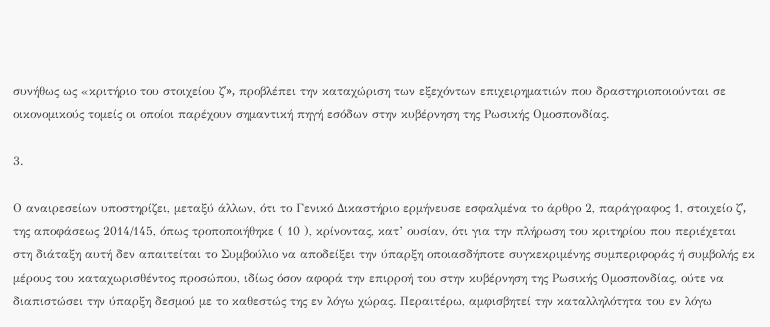συνήθως ως «κριτήριο του στοιχείου ζʹ», προβλέπει την καταχώριση των εξεχόντων επιχειρηματιών που δραστηριοποιούνται σε οικονομικούς τομείς οι οποίοι παρέχουν σημαντική πηγή εσόδων στην κυβέρνηση της Ρωσικής Ομοσπονδίας.

3.

Ο αναιρεσείων υποστηρίζει, μεταξύ άλλων, ότι το Γενικό Δικαστήριο ερμήνευσε εσφαλμένα το άρθρο 2, παράγραφος 1, στοιχείο ζʹ, της αποφάσεως 2014/145, όπως τροποποιήθηκε ( 10 ), κρίνοντας, κατ’ ουσίαν, ότι για την πλήρωση του κριτηρίου που περιέχεται στη διάταξη αυτή δεν απαιτείται το Συμβούλιο να αποδείξει την ύπαρξη οποιασδήποτε συγκεκριμένης συμπεριφοράς ή συμβολής εκ μέρους του καταχωρισθέντος προσώπου, ιδίως όσον αφορά την επιρροή του στην κυβέρνηση της Ρωσικής Ομοσπονδίας, ούτε να διαπιστώσει την ύπαρξη δεσμού με το καθεστώς της εν λόγω χώρας. Περαιτέρω, αμφισβητεί την καταλληλότητα του εν λόγω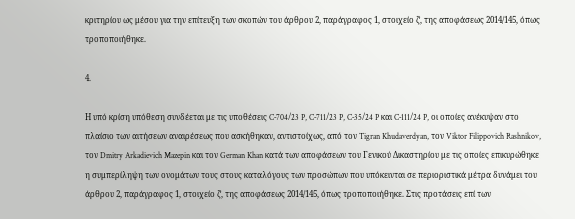κριτηρίου ως μέσου για την επίτευξη των σκοπών του άρθρου 2, παράγραφος 1, στοιχείο ζʹ, της αποφάσεως 2014/145, όπως τροποποιήθηκε.

4.

Η υπό κρίση υπόθεση συνδέεται με τις υποθέσεις C‑704/23 P, C‑711/23 P, C‑35/24 P και C‑111/24 P, οι οποίες ανέκυψαν στο πλαίσιο των αιτήσεων αναιρέσεως που ασκήθηκαν, αντιστοίχως, από τον Tigran Khudaverdyan, τον Viktor Filippovich Rashnikov, τον Dmitry Arkadievich Mazepin και τον German Khan κατά των αποφάσεων του Γενικού Δικαστηρίου με τις οποίες επικυρώθηκε η συμπερίληψη των ονομάτων τους στους καταλόγους των προσώπων που υπόκεινται σε περιοριστικά μέτρα δυνάμει του άρθρου 2, παράγραφος 1, στοιχείο ζʹ, της αποφάσεως 2014/145, όπως τροποποιήθηκε. Στις προτάσεις επί των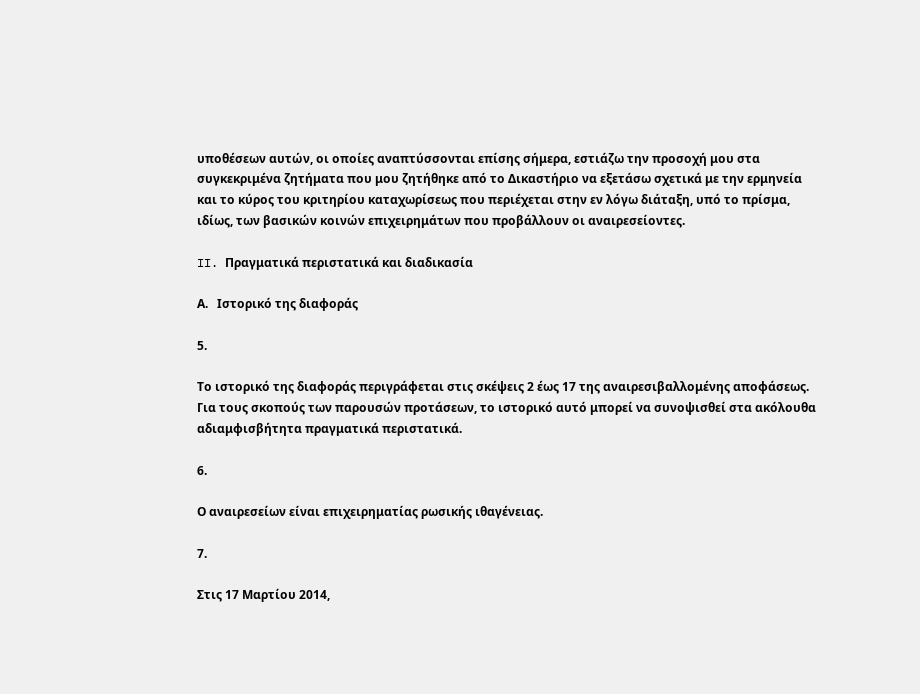υποθέσεων αυτών, οι οποίες αναπτύσσονται επίσης σήμερα, εστιάζω την προσοχή μου στα συγκεκριμένα ζητήματα που μου ζητήθηκε από το Δικαστήριο να εξετάσω σχετικά με την ερμηνεία και το κύρος του κριτηρίου καταχωρίσεως που περιέχεται στην εν λόγω διάταξη, υπό το πρίσμα, ιδίως, των βασικών κοινών επιχειρημάτων που προβάλλουν οι αναιρεσείοντες.

II. Πραγματικά περιστατικά και διαδικασία

Α.   Ιστορικό της διαφοράς

5.

Το ιστορικό της διαφοράς περιγράφεται στις σκέψεις 2 έως 17 της αναιρεσιβαλλομένης αποφάσεως. Για τους σκοπούς των παρουσών προτάσεων, το ιστορικό αυτό μπορεί να συνοψισθεί στα ακόλουθα αδιαμφισβήτητα πραγματικά περιστατικά.

6.

Ο αναιρεσείων είναι επιχειρηματίας ρωσικής ιθαγένειας.

7.

Στις 17 Μαρτίου 2014,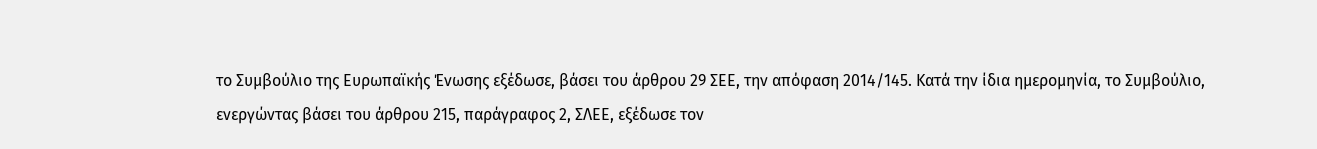το Συμβούλιο της Ευρωπαϊκής Ένωσης εξέδωσε, βάσει του άρθρου 29 ΣΕΕ, την απόφαση 2014/145. Κατά την ίδια ημερομηνία, το Συμβούλιο, ενεργώντας βάσει του άρθρου 215, παράγραφος 2, ΣΛΕΕ, εξέδωσε τον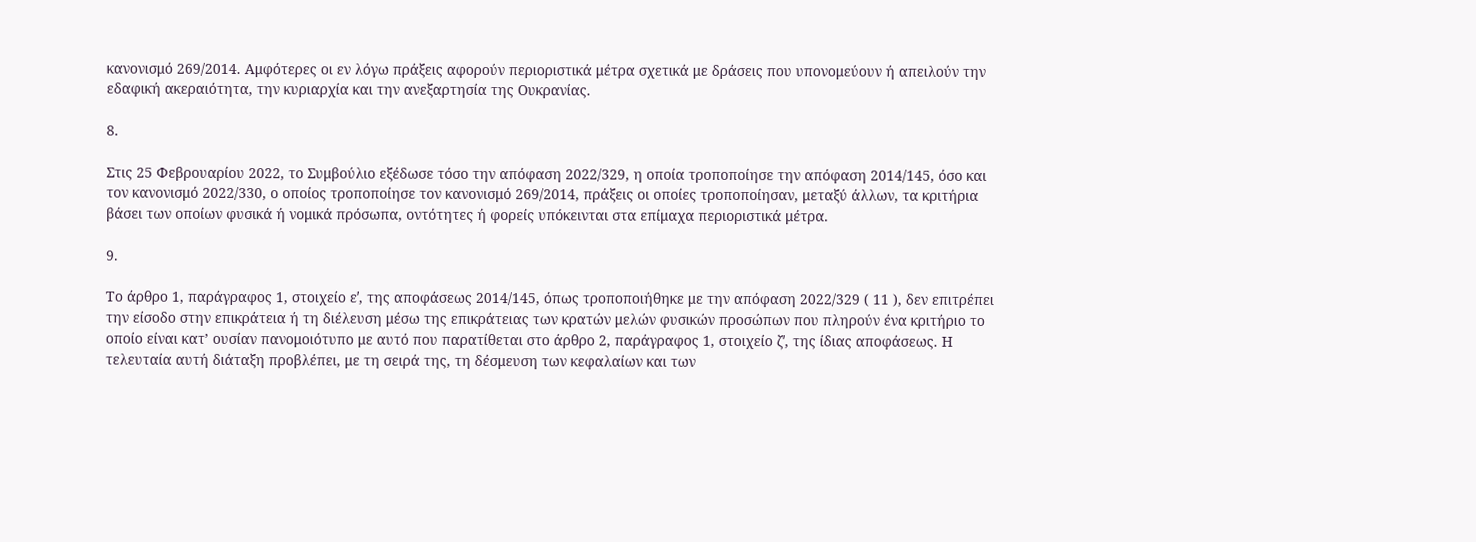κανονισμό 269/2014. Αμφότερες οι εν λόγω πράξεις αφορούν περιοριστικά μέτρα σχετικά με δράσεις που υπονομεύουν ή απειλούν την εδαφική ακεραιότητα, την κυριαρχία και την ανεξαρτησία της Ουκρανίας.

8.

Στις 25 Φεβρουαρίου 2022, το Συμβούλιο εξέδωσε τόσο την απόφαση 2022/329, η οποία τροποποίησε την απόφαση 2014/145, όσο και τον κανονισμό 2022/330, ο οποίος τροποποίησε τον κανονισμό 269/2014, πράξεις οι οποίες τροποποίησαν, μεταξύ άλλων, τα κριτήρια βάσει των οποίων φυσικά ή νομικά πρόσωπα, οντότητες ή φορείς υπόκεινται στα επίμαχα περιοριστικά μέτρα.

9.

Το άρθρο 1, παράγραφος 1, στοιχείο εʹ, της αποφάσεως 2014/145, όπως τροποποιήθηκε με την απόφαση 2022/329 ( 11 ), δεν επιτρέπει την είσοδο στην επικράτεια ή τη διέλευση μέσω της επικράτειας των κρατών μελών φυσικών προσώπων που πληρούν ένα κριτήριο το οποίο είναι κατ’ ουσίαν πανομοιότυπο με αυτό που παρατίθεται στο άρθρο 2, παράγραφος 1, στοιχείο ζʹ, της ίδιας αποφάσεως. Η τελευταία αυτή διάταξη προβλέπει, με τη σειρά της, τη δέσμευση των κεφαλαίων και των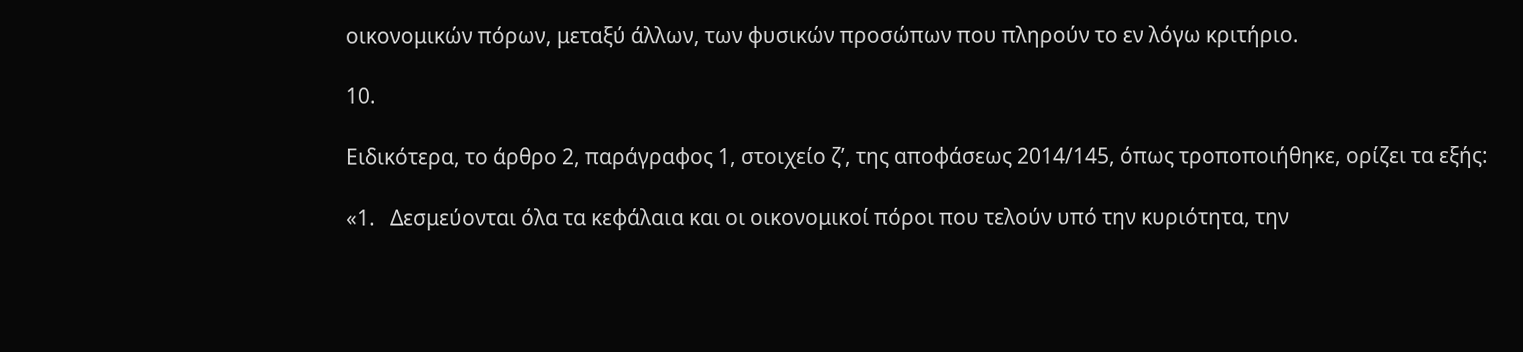οικονομικών πόρων, μεταξύ άλλων, των φυσικών προσώπων που πληρούν το εν λόγω κριτήριο.

10.

Ειδικότερα, το άρθρο 2, παράγραφος 1, στοιχείο ζʹ, της αποφάσεως 2014/145, όπως τροποποιήθηκε, ορίζει τα εξής:

«1.   Δεσμεύονται όλα τα κεφάλαια και οι οικονομικοί πόροι που τελούν υπό την κυριότητα, την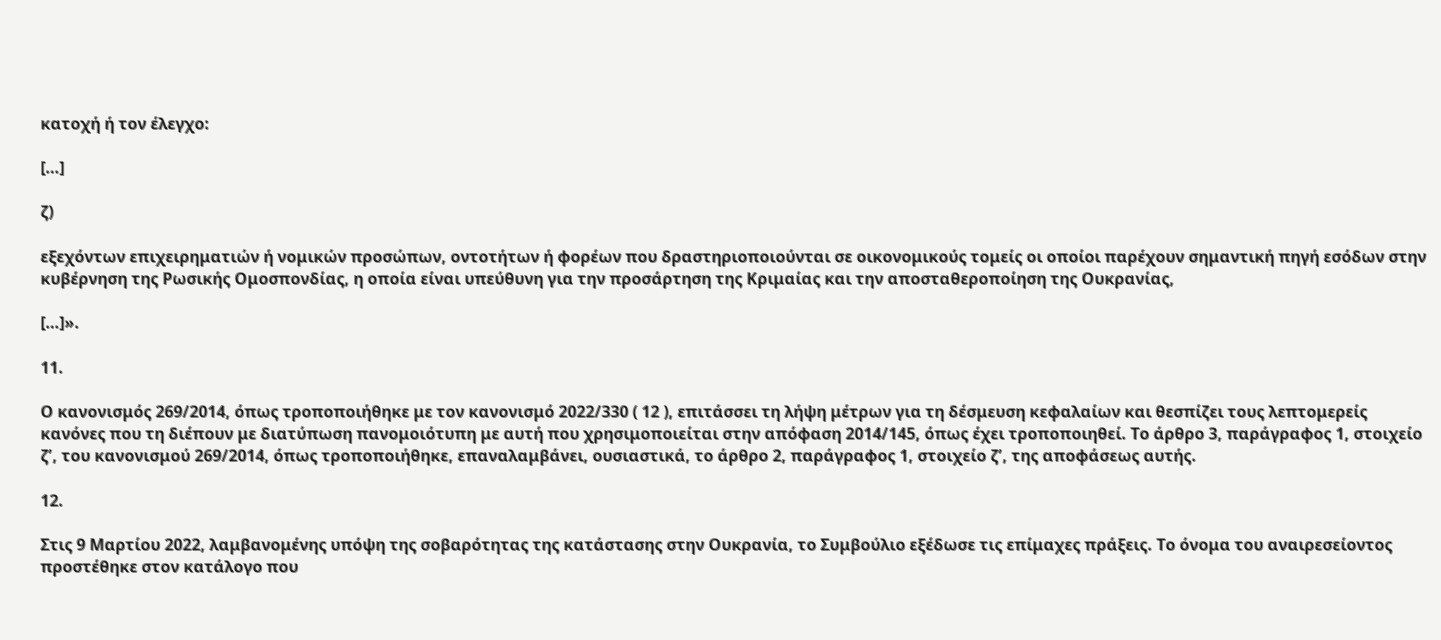κατοχή ή τον έλεγχο:

[…]

ζ)

εξεχόντων επιχειρηματιών ή νομικών προσώπων, οντοτήτων ή φορέων που δραστηριοποιούνται σε οικονομικούς τομείς οι οποίοι παρέχουν σημαντική πηγή εσόδων στην κυβέρνηση της Ρωσικής Ομοσπονδίας, η οποία είναι υπεύθυνη για την προσάρτηση της Κριμαίας και την αποσταθεροποίηση της Ουκρανίας,

[…]».

11.

Ο κανονισμός 269/2014, όπως τροποποιήθηκε με τον κανονισμό 2022/330 ( 12 ), επιτάσσει τη λήψη μέτρων για τη δέσμευση κεφαλαίων και θεσπίζει τους λεπτομερείς κανόνες που τη διέπουν με διατύπωση πανομοιότυπη με αυτή που χρησιμοποιείται στην απόφαση 2014/145, όπως έχει τροποποιηθεί. Το άρθρο 3, παράγραφος 1, στοιχείο ζʹ, του κανονισμού 269/2014, όπως τροποποιήθηκε, επαναλαμβάνει, ουσιαστικά, το άρθρο 2, παράγραφος 1, στοιχείο ζʹ, της αποφάσεως αυτής.

12.

Στις 9 Μαρτίου 2022, λαμβανομένης υπόψη της σοβαρότητας της κατάστασης στην Ουκρανία, το Συμβούλιο εξέδωσε τις επίμαχες πράξεις. Το όνομα του αναιρεσείοντος προστέθηκε στον κατάλογο που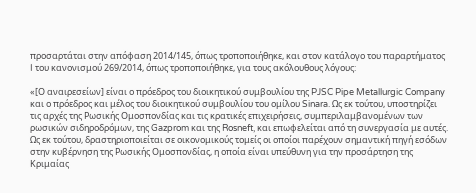προσαρτάται στην απόφαση 2014/145, όπως τροποποιήθηκε, και στον κατάλογο του παραρτήματος I του κανονισμού 269/2014, όπως τροποποιήθηκε, για τους ακόλουθους λόγους:

«[Ο αναιρεσείων] είναι ο πρόεδρος του διοικητικού συμβουλίου της PJSC Pipe Metallurgic Company και ο πρόεδρος και μέλος του διοικητικού συμβουλίου του ομίλου Sinara. Ως εκ τούτου, υποστηρίζει τις αρχές της Ρωσικής Ομοσπονδίας και τις κρατικές επιχειρήσεις, συμπεριλαμβανομένων των ρωσικών σιδηροδρόμων, της Gazprom και της Rosneft, και επωφελείται από τη συνεργασία με αυτές. Ως εκ τούτου, δραστηριοποιείται σε οικονομικούς τομείς οι οποίοι παρέχουν σημαντική πηγή εσόδων στην κυβέρνηση της Ρωσικής Ομοσπονδίας, η οποία είναι υπεύθυνη για την προσάρτηση της Κριμαίας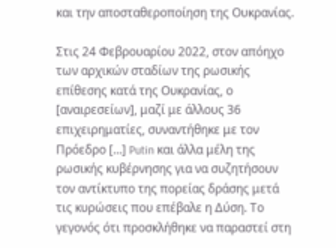και την αποσταθεροποίηση της Ουκρανίας.

Στις 24 Φεβρουαρίου 2022, στον απόηχο των αρχικών σταδίων της ρωσικής επίθεσης κατά της Ουκρανίας, ο [αναιρεσείων], μαζί με άλλους 36 επιχειρηματίες, συναντήθηκε με τον Πρόεδρο […] Putin και άλλα μέλη της ρωσικής κυβέρνησης για να συζητήσουν τον αντίκτυπο της πορείας δράσης μετά τις κυρώσεις που επέβαλε η Δύση. Το γεγονός ότι προσκλήθηκε να παραστεί στη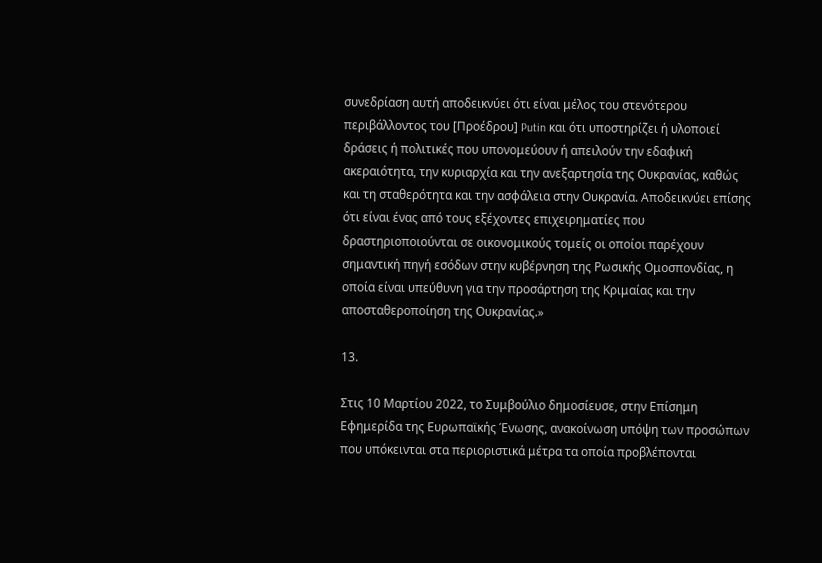συνεδρίαση αυτή αποδεικνύει ότι είναι μέλος του στενότερου περιβάλλοντος του [Προέδρου] Putin και ότι υποστηρίζει ή υλοποιεί δράσεις ή πολιτικές που υπονομεύουν ή απειλούν την εδαφική ακεραιότητα, την κυριαρχία και την ανεξαρτησία της Ουκρανίας, καθώς και τη σταθερότητα και την ασφάλεια στην Ουκρανία. Αποδεικνύει επίσης ότι είναι ένας από τους εξέχοντες επιχειρηματίες που δραστηριοποιούνται σε οικονομικούς τομείς οι οποίοι παρέχουν σημαντική πηγή εσόδων στην κυβέρνηση της Ρωσικής Ομοσπονδίας, η οποία είναι υπεύθυνη για την προσάρτηση της Κριμαίας και την αποσταθεροποίηση της Ουκρανίας.»

13.

Στις 10 Μαρτίου 2022, το Συμβούλιο δημοσίευσε, στην Επίσημη Εφημερίδα της Ευρωπαϊκής Ένωσης, ανακοίνωση υπόψη των προσώπων που υπόκεινται στα περιοριστικά μέτρα τα οποία προβλέπονται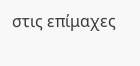στις επίμαχες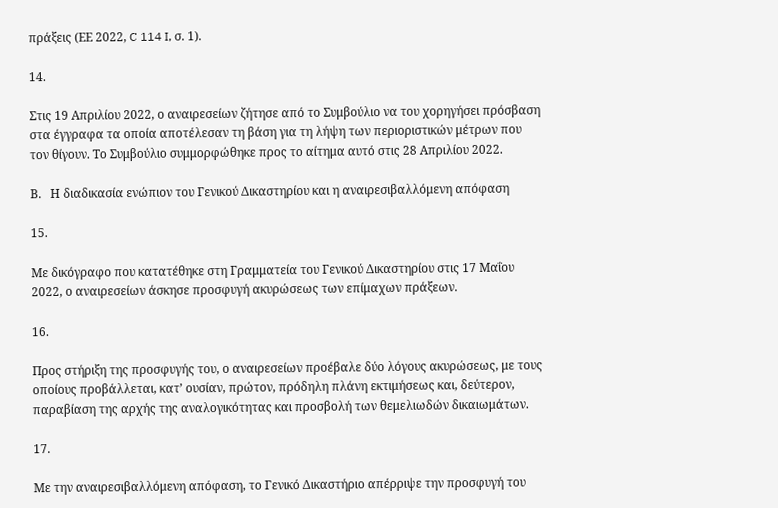πράξεις (ΕΕ 2022, C 114 I, σ. 1).

14.

Στις 19 Απριλίου 2022, ο αναιρεσείων ζήτησε από το Συμβούλιο να του χορηγήσει πρόσβαση στα έγγραφα τα οποία αποτέλεσαν τη βάση για τη λήψη των περιοριστικών μέτρων που τον θίγουν. Το Συμβούλιο συμμορφώθηκε προς το αίτημα αυτό στις 28 Απριλίου 2022.

Β.   Η διαδικασία ενώπιον του Γενικού Δικαστηρίου και η αναιρεσιβαλλόμενη απόφαση

15.

Με δικόγραφο που κατατέθηκε στη Γραμματεία του Γενικού Δικαστηρίου στις 17 Μαΐου 2022, ο αναιρεσείων άσκησε προσφυγή ακυρώσεως των επίμαχων πράξεων.

16.

Προς στήριξη της προσφυγής του, ο αναιρεσείων προέβαλε δύο λόγους ακυρώσεως, με τους οποίους προβάλλεται, κατ’ ουσίαν, πρώτον, πρόδηλη πλάνη εκτιμήσεως και, δεύτερον, παραβίαση της αρχής της αναλογικότητας και προσβολή των θεμελιωδών δικαιωμάτων.

17.

Με την αναιρεσιβαλλόμενη απόφαση, το Γενικό Δικαστήριο απέρριψε την προσφυγή του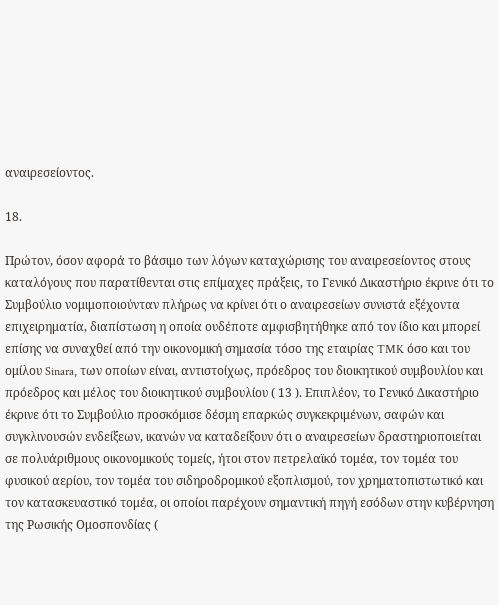αναιρεσείοντος.

18.

Πρώτον, όσον αφορά το βάσιμο των λόγων καταχώρισης του αναιρεσείοντος στους καταλόγους που παρατίθενται στις επίμαχες πράξεις, το Γενικό Δικαστήριο έκρινε ότι το Συμβούλιο νομιμοποιούνταν πλήρως να κρίνει ότι ο αναιρεσείων συνιστά εξέχοντα επιχειρηματία, διαπίστωση η οποία ουδέποτε αμφισβητήθηκε από τον ίδιο και μπορεί επίσης να συναχθεί από την οικονομική σημασία τόσο της εταιρίας TMK όσο και του ομίλου Sinara, των οποίων είναι, αντιστοίχως, πρόεδρος του διοικητικού συμβουλίου και πρόεδρος και μέλος του διοικητικού συμβουλίου ( 13 ). Επιπλέον, το Γενικό Δικαστήριο έκρινε ότι το Συμβούλιο προσκόμισε δέσμη επαρκώς συγκεκριμένων, σαφών και συγκλινουσών ενδείξεων, ικανών να καταδείξουν ότι ο αναιρεσείων δραστηριοποιείται σε πολυάριθμους οικονομικούς τομείς, ήτοι στον πετρελαϊκό τομέα, τον τομέα του φυσικού αερίου, τον τομέα του σιδηροδρομικού εξοπλισμού, τον χρηματοπιστωτικό και τον κατασκευαστικό τομέα, οι οποίοι παρέχουν σημαντική πηγή εσόδων στην κυβέρνηση της Ρωσικής Ομοσπονδίας (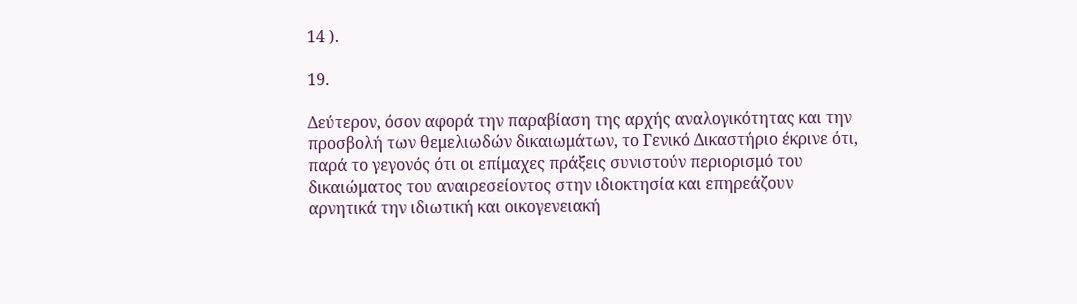14 ).

19.

Δεύτερον, όσον αφορά την παραβίαση της αρχής αναλογικότητας και την προσβολή των θεμελιωδών δικαιωμάτων, το Γενικό Δικαστήριο έκρινε ότι, παρά το γεγονός ότι οι επίμαχες πράξεις συνιστούν περιορισμό του δικαιώματος του αναιρεσείοντος στην ιδιοκτησία και επηρεάζουν αρνητικά την ιδιωτική και οικογενειακή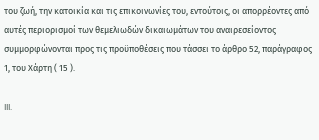του ζωή, την κατοικία και τις επικοινωνίες του, εντούτοις, οι απορρέοντες από αυτές περιορισμοί των θεμελιωδών δικαιωμάτων του αναιρεσείοντος συμμορφώνονται προς τις προϋποθέσεις που τάσσει το άρθρο 52, παράγραφος 1, του Χάρτη ( 15 ).

III.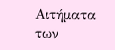Αιτήματα των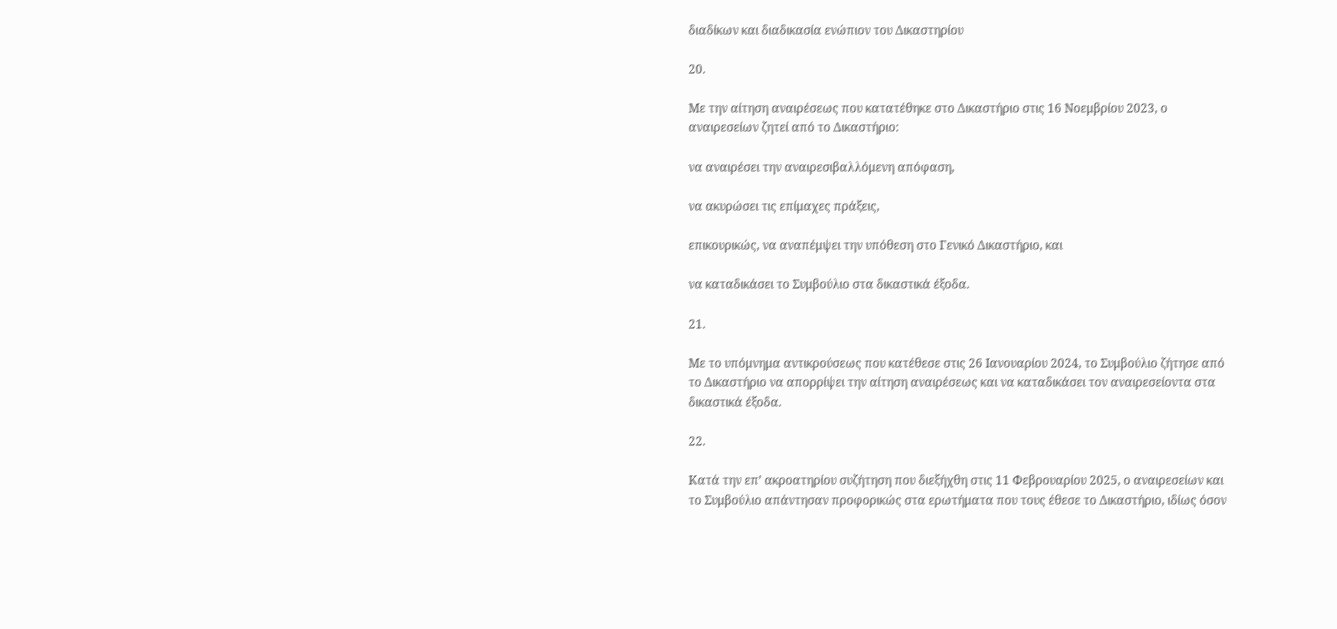διαδίκων και διαδικασία ενώπιον του Δικαστηρίου

20.

Με την αίτηση αναιρέσεως που κατατέθηκε στο Δικαστήριο στις 16 Νοεμβρίου 2023, ο αναιρεσείων ζητεί από το Δικαστήριο:

να αναιρέσει την αναιρεσιβαλλόμενη απόφαση,

να ακυρώσει τις επίμαχες πράξεις,

επικουρικώς, να αναπέμψει την υπόθεση στο Γενικό Δικαστήριο, και

να καταδικάσει το Συμβούλιο στα δικαστικά έξοδα.

21.

Με το υπόμνημα αντικρούσεως που κατέθεσε στις 26 Ιανουαρίου 2024, το Συμβούλιο ζήτησε από το Δικαστήριο να απορρίψει την αίτηση αναιρέσεως και να καταδικάσει τον αναιρεσείοντα στα δικαστικά έξοδα.

22.

Κατά την επ’ ακροατηρίου συζήτηση που διεξήχθη στις 11 Φεβρουαρίου 2025, ο αναιρεσείων και το Συμβούλιο απάντησαν προφορικώς στα ερωτήματα που τους έθεσε το Δικαστήριο, ιδίως όσον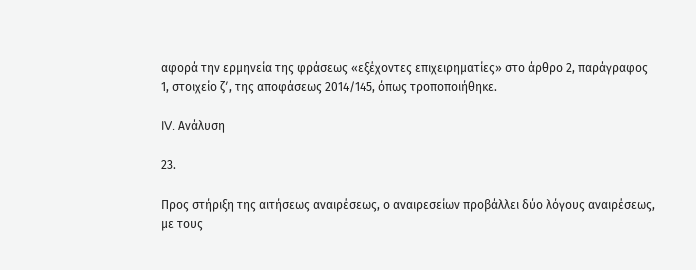αφορά την ερμηνεία της φράσεως «εξέχοντες επιχειρηματίες» στο άρθρο 2, παράγραφος 1, στοιχείο ζʹ, της αποφάσεως 2014/145, όπως τροποποιήθηκε.

IV. Ανάλυση

23.

Προς στήριξη της αιτήσεως αναιρέσεως, ο αναιρεσείων προβάλλει δύο λόγους αναιρέσεως, με τους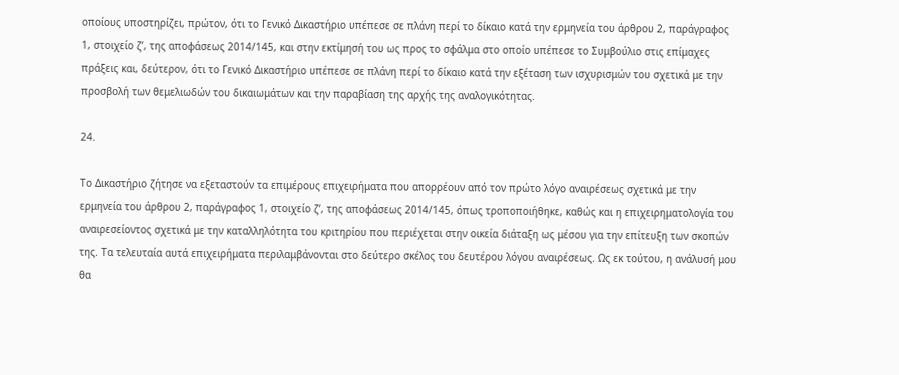οποίους υποστηρίζει, πρώτον, ότι το Γενικό Δικαστήριο υπέπεσε σε πλάνη περί το δίκαιο κατά την ερμηνεία του άρθρου 2, παράγραφος 1, στοιχείο ζʹ, της αποφάσεως 2014/145, και στην εκτίμησή του ως προς το σφάλμα στο οποίο υπέπεσε το Συμβούλιο στις επίμαχες πράξεις και, δεύτερον, ότι το Γενικό Δικαστήριο υπέπεσε σε πλάνη περί το δίκαιο κατά την εξέταση των ισχυρισμών του σχετικά με την προσβολή των θεμελιωδών του δικαιωμάτων και την παραβίαση της αρχής της αναλογικότητας.

24.

Το Δικαστήριο ζήτησε να εξεταστούν τα επιμέρους επιχειρήματα που απορρέουν από τον πρώτο λόγο αναιρέσεως σχετικά με την ερμηνεία του άρθρου 2, παράγραφος 1, στοιχείο ζʹ, της αποφάσεως 2014/145, όπως τροποποιήθηκε, καθώς και η επιχειρηματολογία του αναιρεσείοντος σχετικά με την καταλληλότητα του κριτηρίου που περιέχεται στην οικεία διάταξη ως μέσου για την επίτευξη των σκοπών της. Τα τελευταία αυτά επιχειρήματα περιλαμβάνονται στο δεύτερο σκέλος του δευτέρου λόγου αναιρέσεως. Ως εκ τούτου, η ανάλυσή μου θα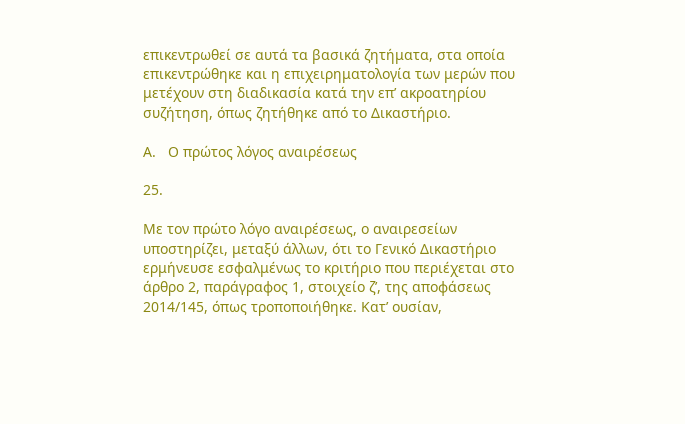επικεντρωθεί σε αυτά τα βασικά ζητήματα, στα οποία επικεντρώθηκε και η επιχειρηματολογία των μερών που μετέχουν στη διαδικασία κατά την επ’ ακροατηρίου συζήτηση, όπως ζητήθηκε από το Δικαστήριο.

Α.   Ο πρώτος λόγος αναιρέσεως

25.

Με τον πρώτο λόγο αναιρέσεως, ο αναιρεσείων υποστηρίζει, μεταξύ άλλων, ότι το Γενικό Δικαστήριο ερμήνευσε εσφαλμένως το κριτήριο που περιέχεται στο άρθρο 2, παράγραφος 1, στοιχείο ζʹ, της αποφάσεως 2014/145, όπως τροποποιήθηκε. Κατ’ ουσίαν,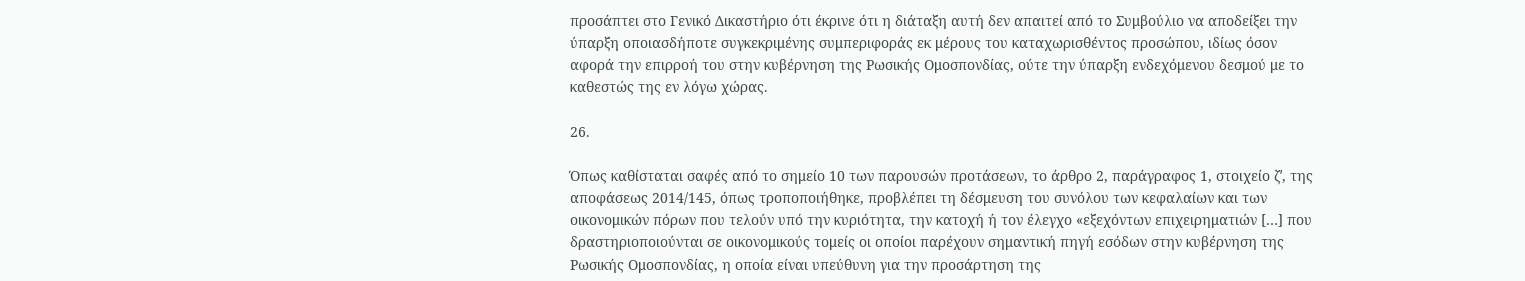προσάπτει στο Γενικό Δικαστήριο ότι έκρινε ότι η διάταξη αυτή δεν απαιτεί από το Συμβούλιο να αποδείξει την ύπαρξη οποιασδήποτε συγκεκριμένης συμπεριφοράς εκ μέρους του καταχωρισθέντος προσώπου, ιδίως όσον αφορά την επιρροή του στην κυβέρνηση της Ρωσικής Ομοσπονδίας, ούτε την ύπαρξη ενδεχόμενου δεσμού με το καθεστώς της εν λόγω χώρας.

26.

Όπως καθίσταται σαφές από το σημείο 10 των παρουσών προτάσεων, το άρθρο 2, παράγραφος 1, στοιχείο ζʹ, της αποφάσεως 2014/145, όπως τροποποιήθηκε, προβλέπει τη δέσμευση του συνόλου των κεφαλαίων και των οικονομικών πόρων που τελούν υπό την κυριότητα, την κατοχή ή τον έλεγχο «εξεχόντων επιχειρηματιών […] που δραστηριοποιούνται σε οικονομικούς τομείς οι οποίοι παρέχουν σημαντική πηγή εσόδων στην κυβέρνηση της Ρωσικής Ομοσπονδίας, η οποία είναι υπεύθυνη για την προσάρτηση της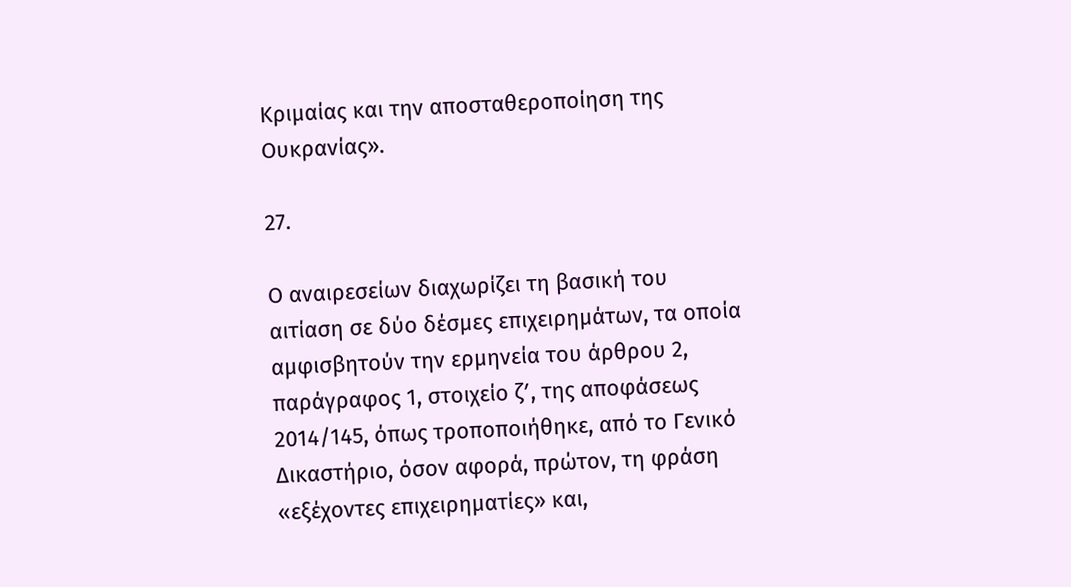Κριμαίας και την αποσταθεροποίηση της Ουκρανίας».

27.

Ο αναιρεσείων διαχωρίζει τη βασική του αιτίαση σε δύο δέσμες επιχειρημάτων, τα οποία αμφισβητούν την ερμηνεία του άρθρου 2, παράγραφος 1, στοιχείο ζʹ, της αποφάσεως 2014/145, όπως τροποποιήθηκε, από το Γενικό Δικαστήριο, όσον αφορά, πρώτον, τη φράση «εξέχοντες επιχειρηματίες» και,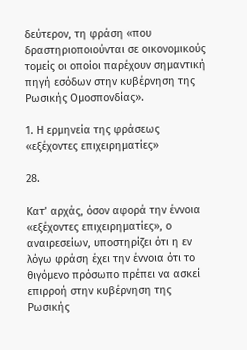δεύτερον, τη φράση «που δραστηριοποιούνται σε οικονομικούς τομείς οι οποίοι παρέχουν σημαντική πηγή εσόδων στην κυβέρνηση της Ρωσικής Ομοσπονδίας».

1. Η ερμηνεία της φράσεως «εξέχοντες επιχειρηματίες»

28.

Κατ’ αρχάς, όσον αφορά την έννοια «εξέχοντες επιχειρηματίες», ο αναιρεσείων, υποστηρίζει ότι η εν λόγω φράση έχει την έννοια ότι το θιγόμενο πρόσωπο πρέπει να ασκεί επιρροή στην κυβέρνηση της Ρωσικής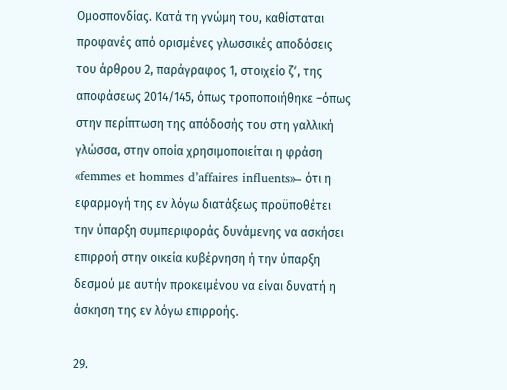Ομοσπονδίας. Κατά τη γνώμη του, καθίσταται προφανές από ορισμένες γλωσσικές αποδόσεις του άρθρου 2, παράγραφος 1, στοιχείο ζʹ, της αποφάσεως 2014/145, όπως τροποποιήθηκε –όπως στην περίπτωση της απόδοσής του στη γαλλική γλώσσα, στην οποία χρησιμοποιείται η φράση «femmes et hommes d’affaires influents»– ότι η εφαρμογή της εν λόγω διατάξεως προϋποθέτει την ύπαρξη συμπεριφοράς δυνάμενης να ασκήσει επιρροή στην οικεία κυβέρνηση ή την ύπαρξη δεσμού με αυτήν προκειμένου να είναι δυνατή η άσκηση της εν λόγω επιρροής.

29.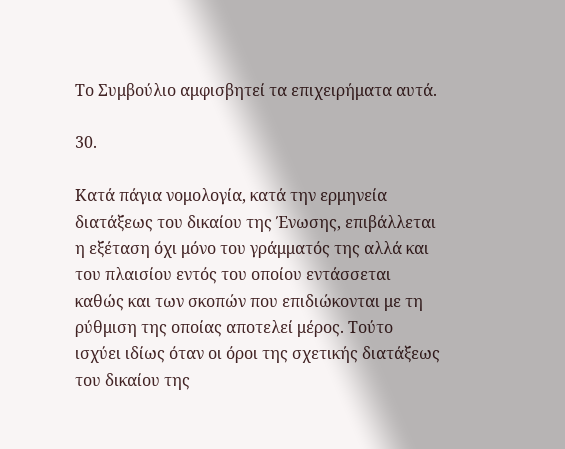Το Συμβούλιο αμφισβητεί τα επιχειρήματα αυτά.

30.

Κατά πάγια νομολογία, κατά την ερμηνεία διατάξεως του δικαίου της Ένωσης, επιβάλλεται η εξέταση όχι μόνο του γράμματός της αλλά και του πλαισίου εντός του οποίου εντάσσεται καθώς και των σκοπών που επιδιώκονται με τη ρύθμιση της οποίας αποτελεί μέρος. Τούτο ισχύει ιδίως όταν οι όροι της σχετικής διατάξεως του δικαίου της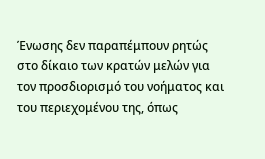Ένωσης δεν παραπέμπουν ρητώς στο δίκαιο των κρατών μελών για τον προσδιορισμό του νοήματος και του περιεχομένου της, όπως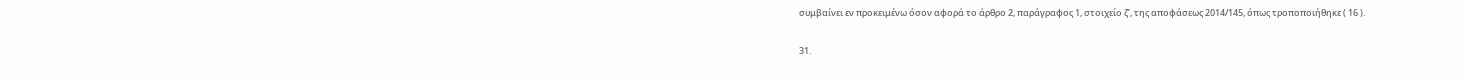συμβαίνει εν προκειμένω όσον αφορά το άρθρο 2, παράγραφος 1, στοιχείο ζʹ, της αποφάσεως 2014/145, όπως τροποποιήθηκε ( 16 ).

31.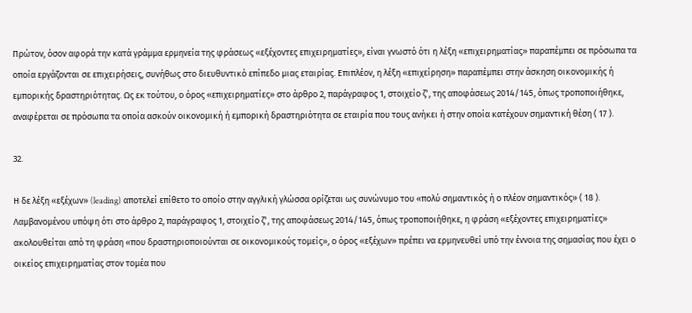Πρώτον, όσον αφορά την κατά γράμμα ερμηνεία της φράσεως «εξέχοντες επιχειρηματίες», είναι γνωστό ότι η λέξη «επιχειρηματίας» παραπέμπει σε πρόσωπα τα οποία εργάζονται σε επιχειρήσεις, συνήθως στο διευθυντικό επίπεδο μιας εταιρίας. Επιπλέον, η λέξη «επιχείρηση» παραπέμπει στην άσκηση οικονομικής ή εμπορικής δραστηριότητας. Ως εκ τούτου, ο όρος «επιχειρηματίες» στο άρθρο 2, παράγραφος 1, στοιχείο ζʹ, της αποφάσεως 2014/145, όπως τροποποιήθηκε, αναφέρεται σε πρόσωπα τα οποία ασκούν οικονομική ή εμπορική δραστηριότητα σε εταιρία που τους ανήκει ή στην οποία κατέχουν σημαντική θέση ( 17 ).

32.

Η δε λέξη «εξέχων» (leading) αποτελεί επίθετο το οποίο στην αγγλική γλώσσα ορίζεται ως συνώνυμο του «πολύ σημαντικός ή ο πλέον σημαντικός» ( 18 ). Λαμβανομένου υπόψη ότι στο άρθρο 2, παράγραφος 1, στοιχείο ζʹ, της αποφάσεως 2014/145, όπως τροποποιήθηκε, η φράση «εξέχοντες επιχειρηματίες» ακολουθείται από τη φράση «που δραστηριοποιούνται σε οικονομικούς τομείς», ο όρος «εξέχων» πρέπει να ερμηνευθεί υπό την έννοια της σημασίας που έχει ο οικείος επιχειρηματίας στον τομέα που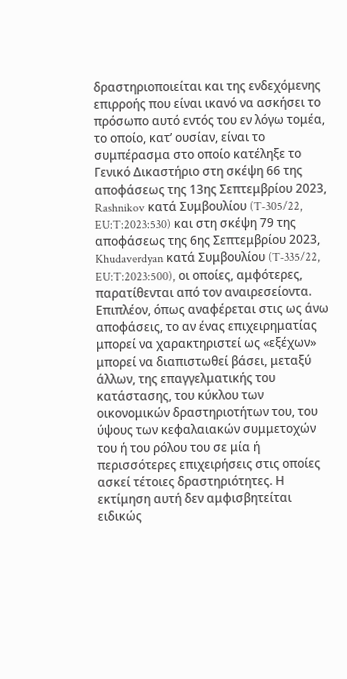δραστηριοποιείται και της ενδεχόμενης επιρροής που είναι ικανό να ασκήσει το πρόσωπο αυτό εντός του εν λόγω τομέα, το οποίο, κατ’ ουσίαν, είναι το συμπέρασμα στο οποίο κατέληξε το Γενικό Δικαστήριο στη σκέψη 66 της αποφάσεως της 13ης Σεπτεμβρίου 2023, Rashnikov κατά Συμβουλίου (T‑305/22, EU:T:2023:530) και στη σκέψη 79 της αποφάσεως της 6ης Σεπτεμβρίου 2023, Khudaverdyan κατά Συμβουλίου (T‑335/22, EU:T:2023:500), οι οποίες, αμφότερες, παρατίθενται από τον αναιρεσείοντα. Επιπλέον, όπως αναφέρεται στις ως άνω αποφάσεις, το αν ένας επιχειρηματίας μπορεί να χαρακτηριστεί ως «εξέχων» μπορεί να διαπιστωθεί βάσει, μεταξύ άλλων, της επαγγελματικής του κατάστασης, του κύκλου των οικονομικών δραστηριοτήτων του, του ύψους των κεφαλαιακών συμμετοχών του ή του ρόλου του σε μία ή περισσότερες επιχειρήσεις στις οποίες ασκεί τέτοιες δραστηριότητες. Η εκτίμηση αυτή δεν αμφισβητείται ειδικώς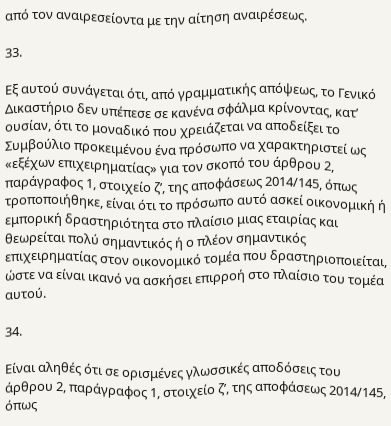από τον αναιρεσείοντα με την αίτηση αναιρέσεως.

33.

Εξ αυτού συνάγεται ότι, από γραμματικής απόψεως, το Γενικό Δικαστήριο δεν υπέπεσε σε κανένα σφάλμα κρίνοντας, κατ’ ουσίαν, ότι το μοναδικό που χρειάζεται να αποδείξει το Συμβούλιο προκειμένου ένα πρόσωπο να χαρακτηριστεί ως «εξέχων επιχειρηματίας» για τον σκοπό του άρθρου 2, παράγραφος 1, στοιχείο ζʹ, της αποφάσεως 2014/145, όπως τροποποιήθηκε, είναι ότι το πρόσωπο αυτό ασκεί οικονομική ή εμπορική δραστηριότητα στο πλαίσιο μιας εταιρίας και θεωρείται πολύ σημαντικός ή ο πλέον σημαντικός επιχειρηματίας στον οικονομικό τομέα που δραστηριοποιείται, ώστε να είναι ικανό να ασκήσει επιρροή στο πλαίσιο του τομέα αυτού.

34.

Είναι αληθές ότι σε ορισμένες γλωσσικές αποδόσεις του άρθρου 2, παράγραφος 1, στοιχείο ζʹ, της αποφάσεως 2014/145, όπως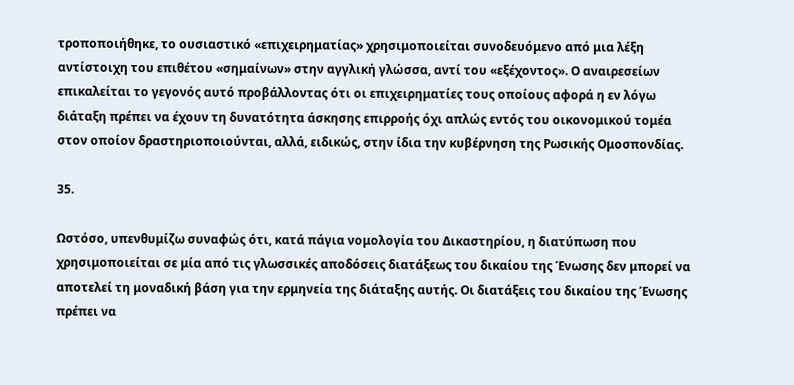τροποποιήθηκε, το ουσιαστικό «επιχειρηματίας» χρησιμοποιείται συνοδευόμενο από μια λέξη αντίστοιχη του επιθέτου «σημαίνων» στην αγγλική γλώσσα, αντί του «εξέχοντος». Ο αναιρεσείων επικαλείται το γεγονός αυτό προβάλλοντας ότι οι επιχειρηματίες τους οποίους αφορά η εν λόγω διάταξη πρέπει να έχουν τη δυνατότητα άσκησης επιρροής όχι απλώς εντός του οικονομικού τομέα στον οποίον δραστηριοποιούνται, αλλά, ειδικώς, στην ίδια την κυβέρνηση της Ρωσικής Ομοσπονδίας.

35.

Ωστόσο, υπενθυμίζω συναφώς ότι, κατά πάγια νομολογία του Δικαστηρίου, η διατύπωση που χρησιμοποιείται σε μία από τις γλωσσικές αποδόσεις διατάξεως του δικαίου της Ένωσης δεν μπορεί να αποτελεί τη μοναδική βάση για την ερμηνεία της διάταξης αυτής. Οι διατάξεις του δικαίου της Ένωσης πρέπει να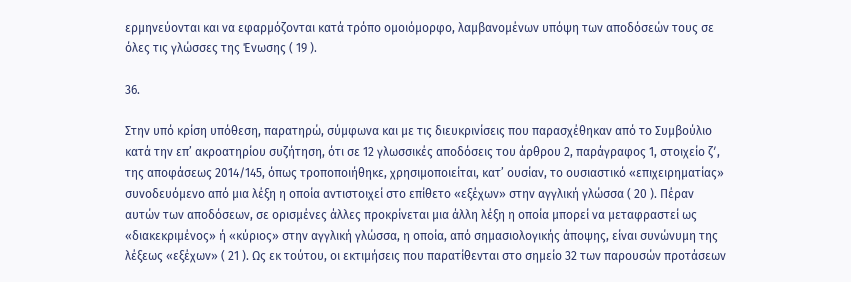ερμηνεύονται και να εφαρμόζονται κατά τρόπο ομοιόμορφο, λαμβανομένων υπόψη των αποδόσεών τους σε όλες τις γλώσσες της Ένωσης ( 19 ).

36.

Στην υπό κρίση υπόθεση, παρατηρώ, σύμφωνα και με τις διευκρινίσεις που παρασχέθηκαν από το Συμβούλιο κατά την επ’ ακροατηρίου συζήτηση, ότι σε 12 γλωσσικές αποδόσεις του άρθρου 2, παράγραφος 1, στοιχείο ζʹ, της αποφάσεως 2014/145, όπως τροποποιήθηκε, χρησιμοποιείται, κατ’ ουσίαν, το ουσιαστικό «επιχειρηματίας» συνοδευόμενο από μια λέξη η οποία αντιστοιχεί στο επίθετο «εξέχων» στην αγγλική γλώσσα ( 20 ). Πέραν αυτών των αποδόσεων, σε ορισμένες άλλες προκρίνεται μια άλλη λέξη η οποία μπορεί να μεταφραστεί ως «διακεκριμένος» ή «κύριος» στην αγγλική γλώσσα, η οποία, από σημασιολογικής άποψης, είναι συνώνυμη της λέξεως «εξέχων» ( 21 ). Ως εκ τούτου, οι εκτιμήσεις που παρατίθενται στο σημείο 32 των παρουσών προτάσεων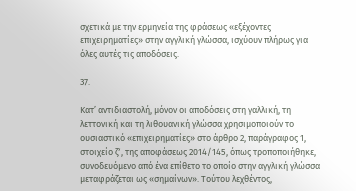σχετικά με την ερμηνεία της φράσεως «εξέχοντες επιχειρηματίες» στην αγγλική γλώσσα, ισχύουν πλήρως για όλες αυτές τις αποδόσεις.

37.

Κατ’ αντιδιαστολή, μόνον οι αποδόσεις στη γαλλική, τη λεττονική και τη λιθουανική γλώσσα χρησιμοποιούν το ουσιαστικό «επιχειρηματίες» στο άρθρο 2, παράγραφος 1, στοιχείο ζʹ, της αποφάσεως 2014/145, όπως τροποποιήθηκε, συνοδευόμενο από ένα επίθετο το οποίο στην αγγλική γλώσσα μεταφράζεται ως «σημαίνων». Τούτου λεχθέντος,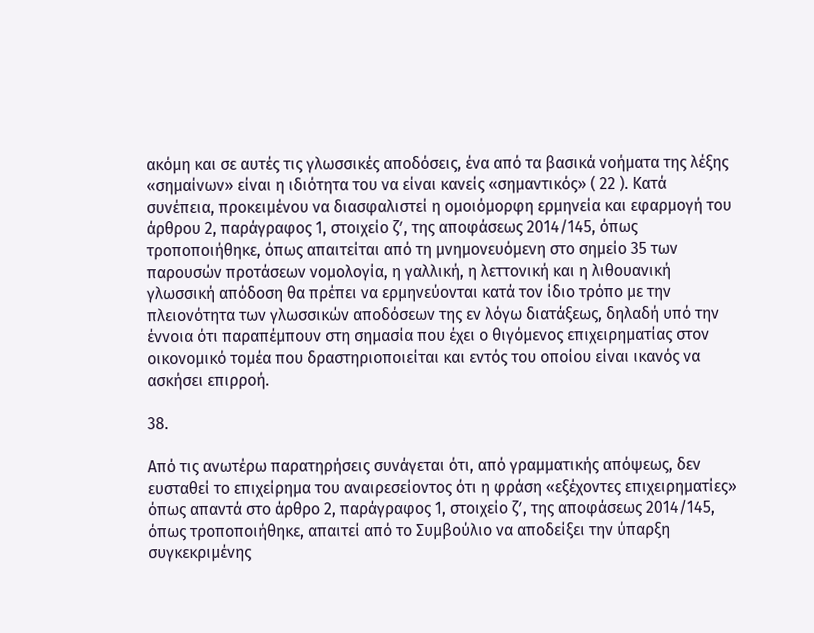ακόμη και σε αυτές τις γλωσσικές αποδόσεις, ένα από τα βασικά νοήματα της λέξης «σημαίνων» είναι η ιδιότητα του να είναι κανείς «σημαντικός» ( 22 ). Κατά συνέπεια, προκειμένου να διασφαλιστεί η ομοιόμορφη ερμηνεία και εφαρμογή του άρθρου 2, παράγραφος 1, στοιχείο ζʹ, της αποφάσεως 2014/145, όπως τροποποιήθηκε, όπως απαιτείται από τη μνημονευόμενη στο σημείο 35 των παρουσών προτάσεων νομολογία, η γαλλική, η λεττονική και η λιθουανική γλωσσική απόδοση θα πρέπει να ερμηνεύονται κατά τον ίδιο τρόπο με την πλειονότητα των γλωσσικών αποδόσεων της εν λόγω διατάξεως, δηλαδή υπό την έννοια ότι παραπέμπουν στη σημασία που έχει ο θιγόμενος επιχειρηματίας στον οικονομικό τομέα που δραστηριοποιείται και εντός του οποίου είναι ικανός να ασκήσει επιρροή.

38.

Από τις ανωτέρω παρατηρήσεις συνάγεται ότι, από γραμματικής απόψεως, δεν ευσταθεί το επιχείρημα του αναιρεσείοντος ότι η φράση «εξέχοντες επιχειρηματίες» όπως απαντά στο άρθρο 2, παράγραφος 1, στοιχείο ζʹ, της αποφάσεως 2014/145, όπως τροποποιήθηκε, απαιτεί από το Συμβούλιο να αποδείξει την ύπαρξη συγκεκριμένης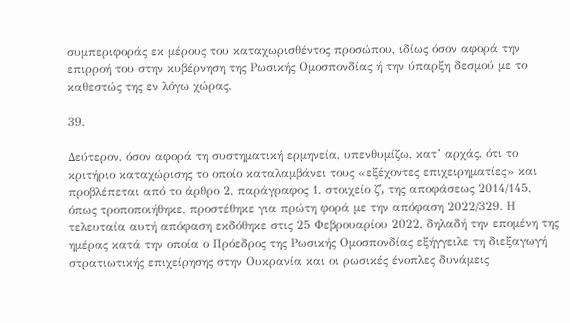συμπεριφοράς εκ μέρους του καταχωρισθέντος προσώπου, ιδίως όσον αφορά την επιρροή του στην κυβέρνηση της Ρωσικής Ομοσπονδίας ή την ύπαρξη δεσμού με το καθεστώς της εν λόγω χώρας.

39.

Δεύτερον, όσον αφορά τη συστηματική ερμηνεία, υπενθυμίζω, κατ’ αρχάς, ότι το κριτήριο καταχώρισης το οποίο καταλαμβάνει τους «εξέχοντες επιχειρηματίες» και προβλέπεται από το άρθρο 2, παράγραφος 1, στοιχείο ζʹ, της αποφάσεως 2014/145, όπως τροποποιήθηκε, προστέθηκε για πρώτη φορά με την απόφαση 2022/329. Η τελευταία αυτή απόφαση εκδόθηκε στις 25 Φεβρουαρίου 2022, δηλαδή την επομένη της ημέρας κατά την οποία ο Πρόεδρος της Ρωσικής Ομοσπονδίας εξήγγειλε τη διεξαγωγή στρατιωτικής επιχείρησης στην Ουκρανία και οι ρωσικές ένοπλες δυνάμεις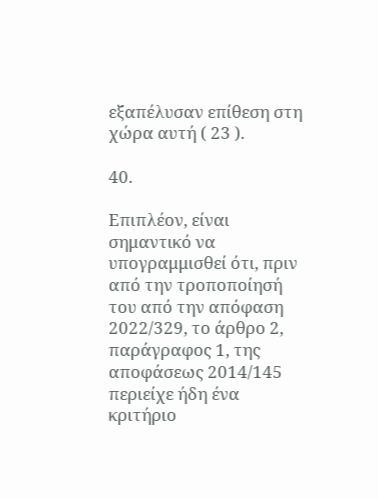εξαπέλυσαν επίθεση στη χώρα αυτή ( 23 ).

40.

Επιπλέον, είναι σημαντικό να υπογραμμισθεί ότι, πριν από την τροποποίησή του από την απόφαση 2022/329, το άρθρο 2, παράγραφος 1, της αποφάσεως 2014/145 περιείχε ήδη ένα κριτήριο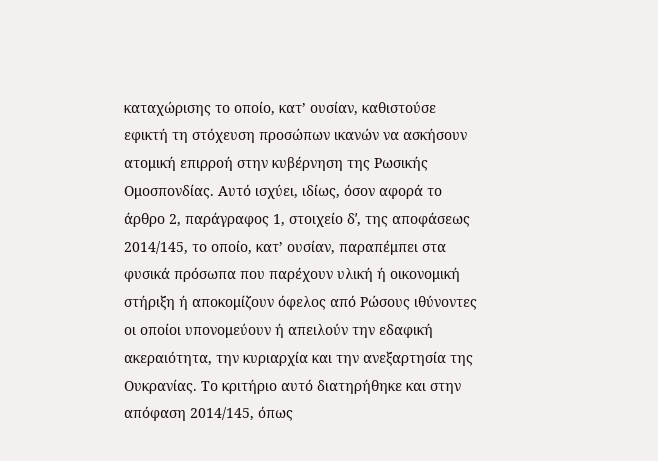καταχώρισης το οποίο, κατ’ ουσίαν, καθιστούσε εφικτή τη στόχευση προσώπων ικανών να ασκήσουν ατομική επιρροή στην κυβέρνηση της Ρωσικής Ομοσπονδίας. Αυτό ισχύει, ιδίως, όσον αφορά το άρθρο 2, παράγραφος 1, στοιχείο δʹ, της αποφάσεως 2014/145, το οποίο, κατ’ ουσίαν, παραπέμπει στα φυσικά πρόσωπα που παρέχουν υλική ή οικονομική στήριξη ή αποκομίζουν όφελος από Ρώσους ιθύνοντες οι οποίοι υπονομεύουν ή απειλούν την εδαφική ακεραιότητα, την κυριαρχία και την ανεξαρτησία της Ουκρανίας. Το κριτήριο αυτό διατηρήθηκε και στην απόφαση 2014/145, όπως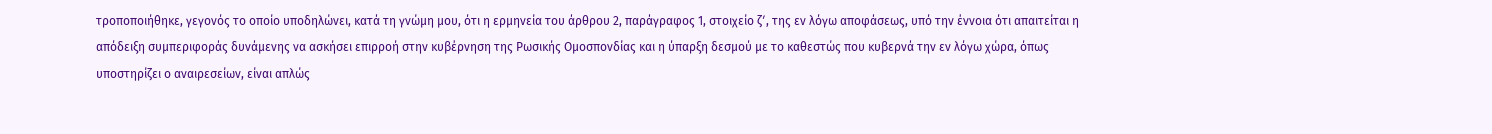τροποποιήθηκε, γεγονός το οποίο υποδηλώνει, κατά τη γνώμη μου, ότι η ερμηνεία του άρθρου 2, παράγραφος 1, στοιχείο ζʹ, της εν λόγω αποφάσεως, υπό την έννοια ότι απαιτείται η απόδειξη συμπεριφοράς δυνάμενης να ασκήσει επιρροή στην κυβέρνηση της Ρωσικής Ομοσπονδίας και η ύπαρξη δεσμού με το καθεστώς που κυβερνά την εν λόγω χώρα, όπως υποστηρίζει ο αναιρεσείων, είναι απλώς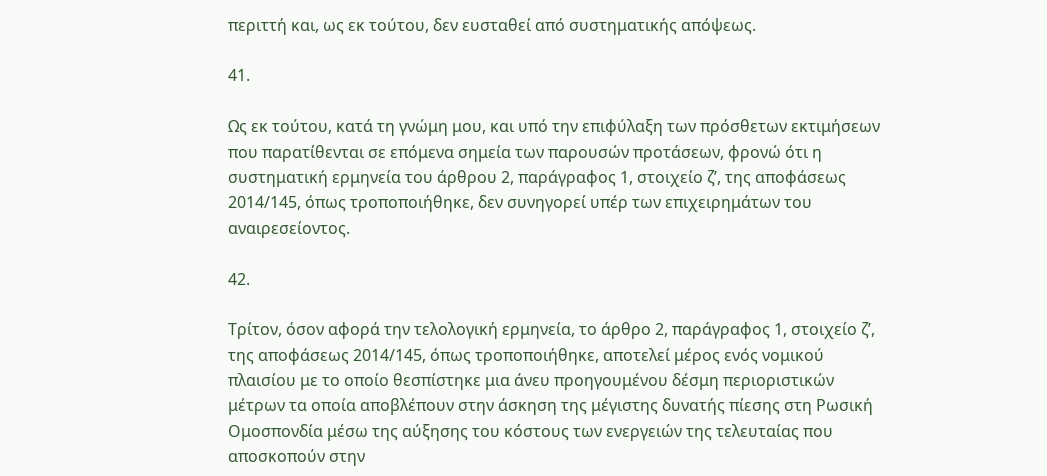περιττή και, ως εκ τούτου, δεν ευσταθεί από συστηματικής απόψεως.

41.

Ως εκ τούτου, κατά τη γνώμη μου, και υπό την επιφύλαξη των πρόσθετων εκτιμήσεων που παρατίθενται σε επόμενα σημεία των παρουσών προτάσεων, φρονώ ότι η συστηματική ερμηνεία του άρθρου 2, παράγραφος 1, στοιχείο ζʹ, της αποφάσεως 2014/145, όπως τροποποιήθηκε, δεν συνηγορεί υπέρ των επιχειρημάτων του αναιρεσείοντος.

42.

Τρίτον, όσον αφορά την τελολογική ερμηνεία, το άρθρο 2, παράγραφος 1, στοιχείο ζʹ, της αποφάσεως 2014/145, όπως τροποποιήθηκε, αποτελεί μέρος ενός νομικού πλαισίου με το οποίο θεσπίστηκε μια άνευ προηγουμένου δέσμη περιοριστικών μέτρων τα οποία αποβλέπουν στην άσκηση της μέγιστης δυνατής πίεσης στη Ρωσική Ομοσπονδία μέσω της αύξησης του κόστους των ενεργειών της τελευταίας που αποσκοπούν στην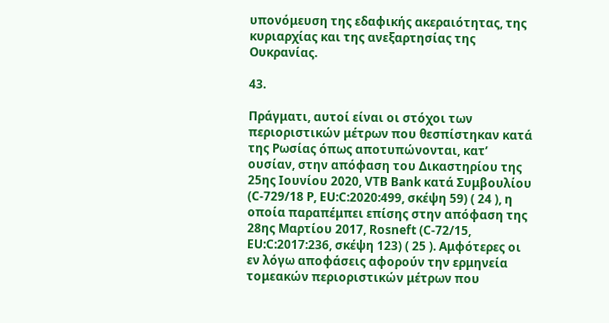υπονόμευση της εδαφικής ακεραιότητας, της κυριαρχίας και της ανεξαρτησίας της Ουκρανίας.

43.

Πράγματι, αυτοί είναι οι στόχοι των περιοριστικών μέτρων που θεσπίστηκαν κατά της Ρωσίας όπως αποτυπώνονται, κατ’ ουσίαν, στην απόφαση του Δικαστηρίου της 25ης Ιουνίου 2020, VTB Bank κατά Συμβουλίου (C‑729/18 P, EU:C:2020:499, σκέψη 59) ( 24 ), η οποία παραπέμπει επίσης στην απόφαση της 28ης Μαρτίου 2017, Rosneft (C‑72/15, EU:C:2017:236, σκέψη 123) ( 25 ). Αμφότερες οι εν λόγω αποφάσεις αφορούν την ερμηνεία τομεακών περιοριστικών μέτρων που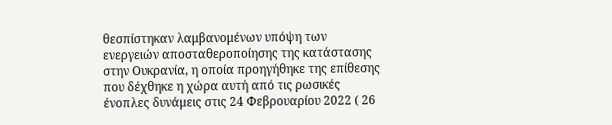θεσπίστηκαν λαμβανομένων υπόψη των ενεργειών αποσταθεροποίησης της κατάστασης στην Ουκρανία, η οποία προηγήθηκε της επίθεσης που δέχθηκε η χώρα αυτή από τις ρωσικές ένοπλες δυνάμεις στις 24 Φεβρουαρίου 2022 ( 26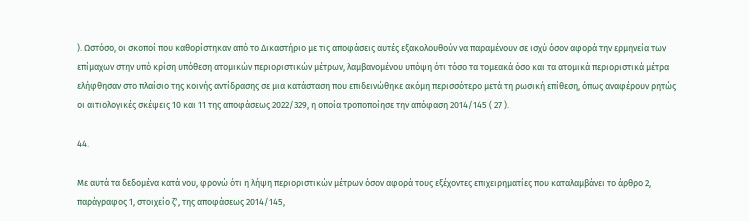). Ωστόσο, οι σκοποί που καθορίστηκαν από το Δικαστήριο με τις αποφάσεις αυτές εξακολουθούν να παραμένουν σε ισχύ όσον αφορά την ερμηνεία των επίμαχων στην υπό κρίση υπόθεση ατομικών περιοριστικών μέτρων, λαμβανομένου υπόψη ότι τόσο τα τομεακά όσο και τα ατομικά περιοριστικά μέτρα ελήφθησαν στο πλαίσιο της κοινής αντίδρασης σε μια κατάσταση που επιδεινώθηκε ακόμη περισσότερο μετά τη ρωσική επίθεση, όπως αναφέρουν ρητώς οι αιτιολογικές σκέψεις 10 και 11 της αποφάσεως 2022/329, η οποία τροποποίησε την απόφαση 2014/145 ( 27 ).

44.

Με αυτά τα δεδομένα κατά νου, φρονώ ότι η λήψη περιοριστικών μέτρων όσον αφορά τους εξέχοντες επιχειρηματίες που καταλαμβάνει το άρθρο 2, παράγραφος 1, στοιχείο ζʹ, της αποφάσεως 2014/145,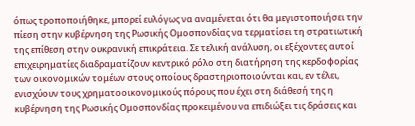όπως τροποποιήθηκε, μπορεί ευλόγως να αναμένεται ότι θα μεγιστοποιήσει την πίεση στην κυβέρνηση της Ρωσικής Ομοσπονδίας να τερματίσει τη στρατιωτική της επίθεση στην ουκρανική επικράτεια. Σε τελική ανάλυση, οι εξέχοντες αυτοί επιχειρηματίες διαδραματίζουν κεντρικό ρόλο στη διατήρηση της κερδοφορίας των οικονομικών τομέων στους οποίους δραστηριοποιούνται και, εν τέλει, ενισχύουν τους χρηματοοικονομικούς πόρους που έχει στη διάθεσή της η κυβέρνηση της Ρωσικής Ομοσπονδίας προκειμένου να επιδιώξει τις δράσεις και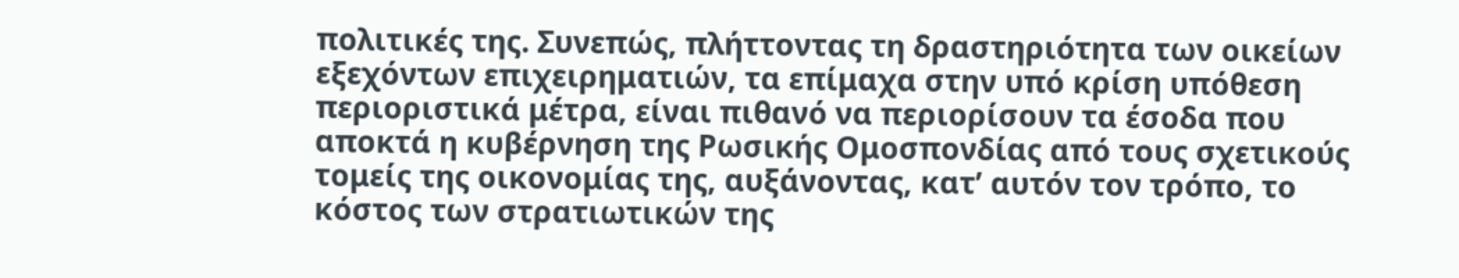πολιτικές της. Συνεπώς, πλήττοντας τη δραστηριότητα των οικείων εξεχόντων επιχειρηματιών, τα επίμαχα στην υπό κρίση υπόθεση περιοριστικά μέτρα, είναι πιθανό να περιορίσουν τα έσοδα που αποκτά η κυβέρνηση της Ρωσικής Ομοσπονδίας από τους σχετικούς τομείς της οικονομίας της, αυξάνοντας, κατ’ αυτόν τον τρόπο, το κόστος των στρατιωτικών της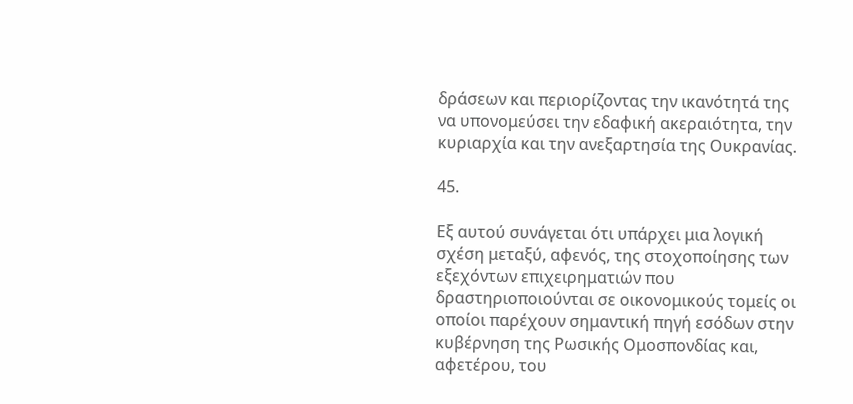δράσεων και περιορίζοντας την ικανότητά της να υπονομεύσει την εδαφική ακεραιότητα, την κυριαρχία και την ανεξαρτησία της Ουκρανίας.

45.

Εξ αυτού συνάγεται ότι υπάρχει μια λογική σχέση μεταξύ, αφενός, της στοχοποίησης των εξεχόντων επιχειρηματιών που δραστηριοποιούνται σε οικονομικούς τομείς οι οποίοι παρέχουν σημαντική πηγή εσόδων στην κυβέρνηση της Ρωσικής Ομοσπονδίας και, αφετέρου, του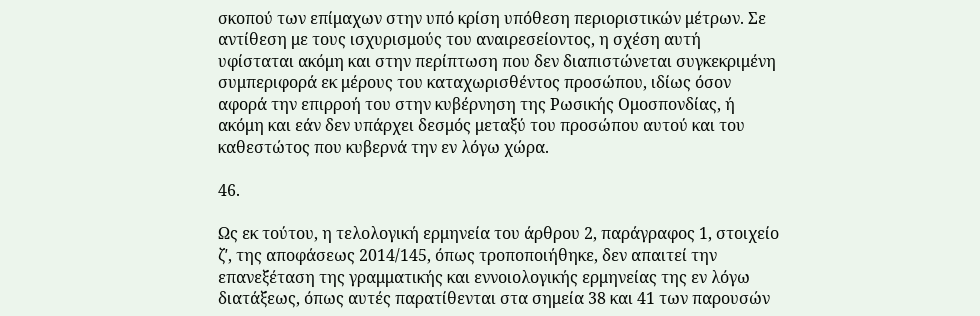σκοπού των επίμαχων στην υπό κρίση υπόθεση περιοριστικών μέτρων. Σε αντίθεση με τους ισχυρισμούς του αναιρεσείοντος, η σχέση αυτή υφίσταται ακόμη και στην περίπτωση που δεν διαπιστώνεται συγκεκριμένη συμπεριφορά εκ μέρους του καταχωρισθέντος προσώπου, ιδίως όσον αφορά την επιρροή του στην κυβέρνηση της Ρωσικής Ομοσπονδίας, ή ακόμη και εάν δεν υπάρχει δεσμός μεταξύ του προσώπου αυτού και του καθεστώτος που κυβερνά την εν λόγω χώρα.

46.

Ως εκ τούτου, η τελολογική ερμηνεία του άρθρου 2, παράγραφος 1, στοιχείο ζʹ, της αποφάσεως 2014/145, όπως τροποποιήθηκε, δεν απαιτεί την επανεξέταση της γραμματικής και εννοιολογικής ερμηνείας της εν λόγω διατάξεως, όπως αυτές παρατίθενται στα σημεία 38 και 41 των παρουσών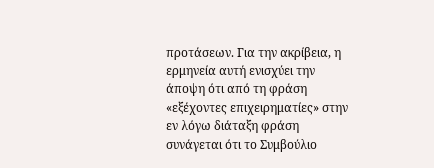προτάσεων. Για την ακρίβεια, η ερμηνεία αυτή ενισχύει την άποψη ότι από τη φράση «εξέχοντες επιχειρηματίες» στην εν λόγω διάταξη φράση συνάγεται ότι το Συμβούλιο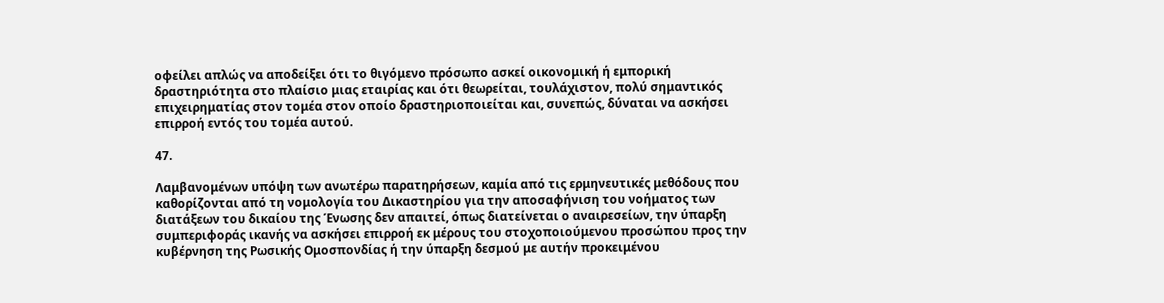οφείλει απλώς να αποδείξει ότι το θιγόμενο πρόσωπο ασκεί οικονομική ή εμπορική δραστηριότητα στο πλαίσιο μιας εταιρίας και ότι θεωρείται, τουλάχιστον, πολύ σημαντικός επιχειρηματίας στον τομέα στον οποίο δραστηριοποιείται και, συνεπώς, δύναται να ασκήσει επιρροή εντός του τομέα αυτού.

47.

Λαμβανομένων υπόψη των ανωτέρω παρατηρήσεων, καμία από τις ερμηνευτικές μεθόδους που καθορίζονται από τη νομολογία του Δικαστηρίου για την αποσαφήνιση του νοήματος των διατάξεων του δικαίου της Ένωσης δεν απαιτεί, όπως διατείνεται ο αναιρεσείων, την ύπαρξη συμπεριφοράς ικανής να ασκήσει επιρροή εκ μέρους του στοχοποιούμενου προσώπου προς την κυβέρνηση της Ρωσικής Ομοσπονδίας ή την ύπαρξη δεσμού με αυτήν προκειμένου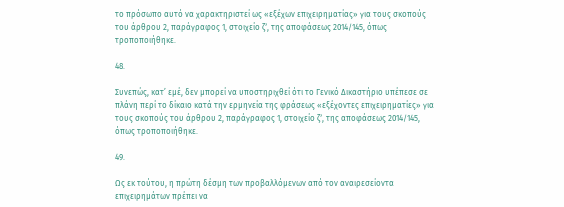το πρόσωπο αυτό να χαρακτηριστεί ως «εξέχων επιχειρηματίας» για τους σκοπούς του άρθρου 2, παράγραφος 1, στοιχείο ζʹ, της αποφάσεως 2014/145, όπως τροποποιήθηκε.

48.

Συνεπώς, κατ’ εμέ, δεν μπορεί να υποστηριχθεί ότι το Γενικό Δικαστήριο υπέπεσε σε πλάνη περί το δίκαιο κατά την ερμηνεία της φράσεως «εξέχοντες επιχειρηματίες» για τους σκοπούς του άρθρου 2, παράγραφος 1, στοιχείο ζʹ, της αποφάσεως 2014/145, όπως τροποποιήθηκε.

49.

Ως εκ τούτου, η πρώτη δέσμη των προβαλλόμενων από τον αναιρεσείοντα επιχειρημάτων πρέπει να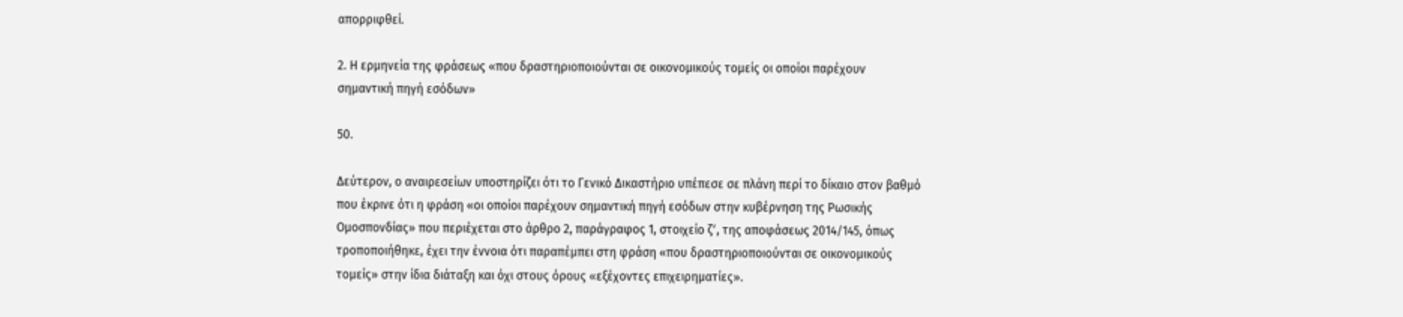απορριφθεί.

2. Η ερμηνεία της φράσεως «που δραστηριοποιούνται σε οικονομικούς τομείς οι οποίοι παρέχουν σημαντική πηγή εσόδων»

50.

Δεύτερον, ο αναιρεσείων υποστηρίζει ότι το Γενικό Δικαστήριο υπέπεσε σε πλάνη περί το δίκαιο στον βαθμό που έκρινε ότι η φράση «οι οποίοι παρέχουν σημαντική πηγή εσόδων στην κυβέρνηση της Ρωσικής Ομοσπονδίας» που περιέχεται στο άρθρο 2, παράγραφος 1, στοιχείο ζʹ, της αποφάσεως 2014/145, όπως τροποποιήθηκε, έχει την έννοια ότι παραπέμπει στη φράση «που δραστηριοποιούνται σε οικονομικούς τομείς» στην ίδια διάταξη και όχι στους όρους «εξέχοντες επιχειρηματίες».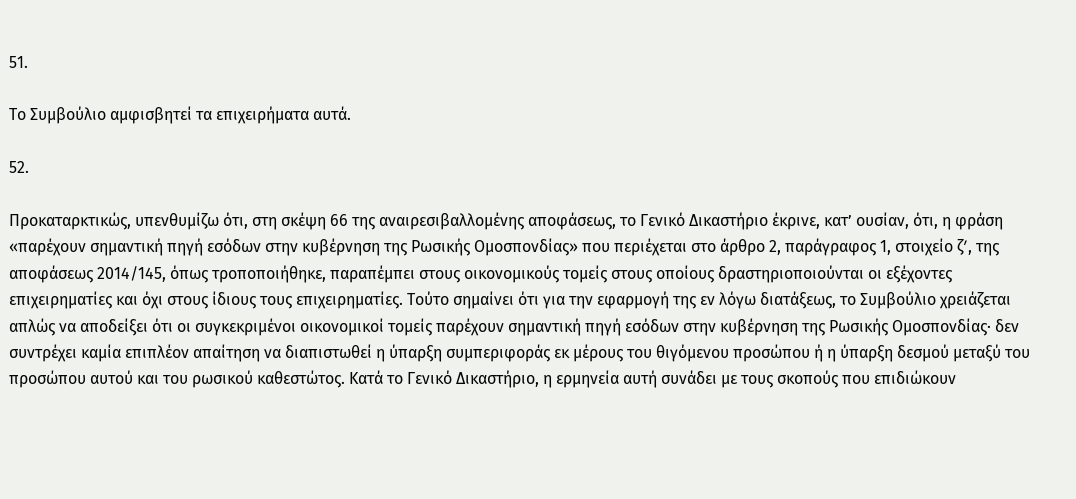51.

Το Συμβούλιο αμφισβητεί τα επιχειρήματα αυτά.

52.

Προκαταρκτικώς, υπενθυμίζω ότι, στη σκέψη 66 της αναιρεσιβαλλομένης αποφάσεως, το Γενικό Δικαστήριο έκρινε, κατ’ ουσίαν, ότι, η φράση «παρέχουν σημαντική πηγή εσόδων στην κυβέρνηση της Ρωσικής Ομοσπονδίας» που περιέχεται στο άρθρο 2, παράγραφος 1, στοιχείο ζʹ, της αποφάσεως 2014/145, όπως τροποποιήθηκε, παραπέμπει στους οικονομικούς τομείς στους οποίους δραστηριοποιούνται οι εξέχοντες επιχειρηματίες και όχι στους ίδιους τους επιχειρηματίες. Τούτο σημαίνει ότι για την εφαρμογή της εν λόγω διατάξεως, το Συμβούλιο χρειάζεται απλώς να αποδείξει ότι οι συγκεκριμένοι οικονομικοί τομείς παρέχουν σημαντική πηγή εσόδων στην κυβέρνηση της Ρωσικής Ομοσπονδίας· δεν συντρέχει καμία επιπλέον απαίτηση να διαπιστωθεί η ύπαρξη συμπεριφοράς εκ μέρους του θιγόμενου προσώπου ή η ύπαρξη δεσμού μεταξύ του προσώπου αυτού και του ρωσικού καθεστώτος. Κατά το Γενικό Δικαστήριο, η ερμηνεία αυτή συνάδει με τους σκοπούς που επιδιώκουν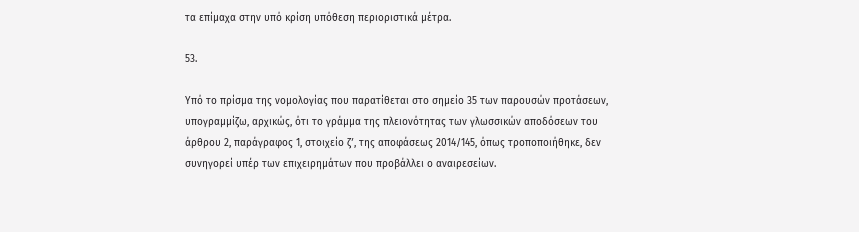τα επίμαχα στην υπό κρίση υπόθεση περιοριστικά μέτρα.

53.

Υπό το πρίσμα της νομολογίας που παρατίθεται στο σημείο 35 των παρουσών προτάσεων, υπογραμμίζω, αρχικώς, ότι το γράμμα της πλειονότητας των γλωσσικών αποδόσεων του άρθρου 2, παράγραφος 1, στοιχείο ζʹ, της αποφάσεως 2014/145, όπως τροποποιήθηκε, δεν συνηγορεί υπέρ των επιχειρημάτων που προβάλλει ο αναιρεσείων.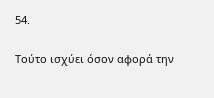54.

Τούτο ισχύει όσον αφορά την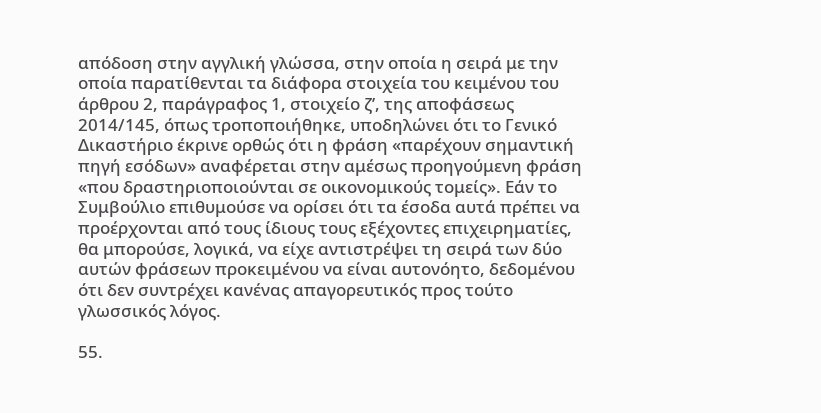απόδοση στην αγγλική γλώσσα, στην οποία η σειρά με την οποία παρατίθενται τα διάφορα στοιχεία του κειμένου του άρθρου 2, παράγραφος 1, στοιχείο ζʹ, της αποφάσεως 2014/145, όπως τροποποιήθηκε, υποδηλώνει ότι το Γενικό Δικαστήριο έκρινε ορθώς ότι η φράση «παρέχουν σημαντική πηγή εσόδων» αναφέρεται στην αμέσως προηγούμενη φράση «που δραστηριοποιούνται σε οικονομικούς τομείς». Εάν το Συμβούλιο επιθυμούσε να ορίσει ότι τα έσοδα αυτά πρέπει να προέρχονται από τους ίδιους τους εξέχοντες επιχειρηματίες, θα μπορούσε, λογικά, να είχε αντιστρέψει τη σειρά των δύο αυτών φράσεων προκειμένου να είναι αυτονόητο, δεδομένου ότι δεν συντρέχει κανένας απαγορευτικός προς τούτο γλωσσικός λόγος.

55.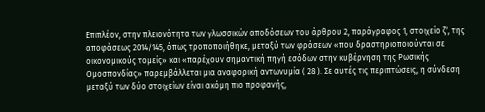Επιπλέον, στην πλειονότητα των γλωσσικών αποδόσεων του άρθρου 2, παράγραφος 1, στοιχείο ζʹ, της αποφάσεως 2014/145, όπως τροποποιήθηκε, μεταξύ των φράσεων «που δραστηριοποιούνται σε οικονομικούς τομείς» και «παρέχουν σημαντική πηγή εσόδων στην κυβέρνηση της Ρωσικής Ομοσπονδίας» παρεμβάλλεται μια αναφορική αντωνυμία ( 28 ). Σε αυτές τις περιπτώσεις, η σύνδεση μεταξύ των δύο στοιχείων είναι ακόμη πιο προφανής,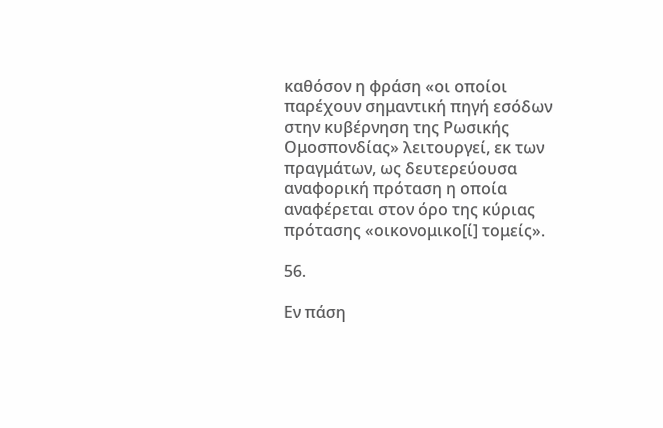καθόσον η φράση «οι οποίοι παρέχουν σημαντική πηγή εσόδων στην κυβέρνηση της Ρωσικής Ομοσπονδίας» λειτουργεί, εκ των πραγμάτων, ως δευτερεύουσα αναφορική πρόταση η οποία αναφέρεται στον όρο της κύριας πρότασης «οικονομικο[ί] τομείς».

56.

Εν πάση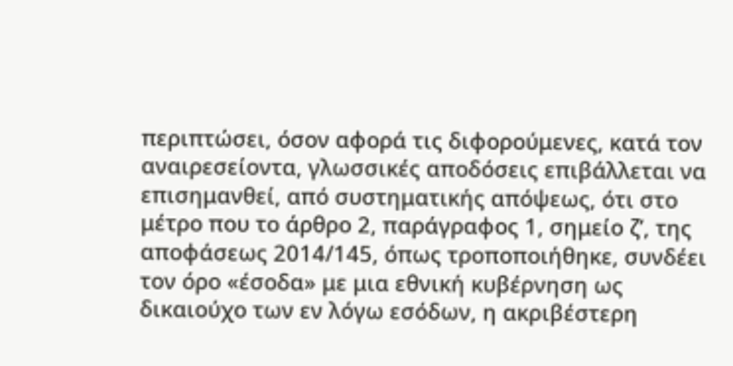περιπτώσει, όσον αφορά τις διφορούμενες, κατά τον αναιρεσείοντα, γλωσσικές αποδόσεις επιβάλλεται να επισημανθεί, από συστηματικής απόψεως, ότι στο μέτρο που το άρθρο 2, παράγραφος 1, σημείο ζʹ, της αποφάσεως 2014/145, όπως τροποποιήθηκε, συνδέει τον όρο «έσοδα» με μια εθνική κυβέρνηση ως δικαιούχο των εν λόγω εσόδων, η ακριβέστερη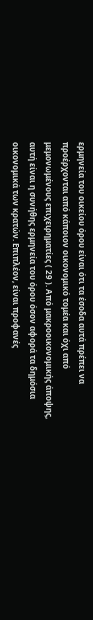ερμηνεία του οικείου όρου είναι ότι τα έσοδα αυτά πρέπει να προέρχονται από κάποιον οικονομικό τομέα και όχι από μεμονωμένους επιχειρηματίες ( 29 ). Από μακροοικονομικής άποψης, αυτή είναι η συνήθης ερμηνεία του όρου όσον αφορά τα δημόσια οικονομικά των κρατών. Επιπλέον, είναι προφανές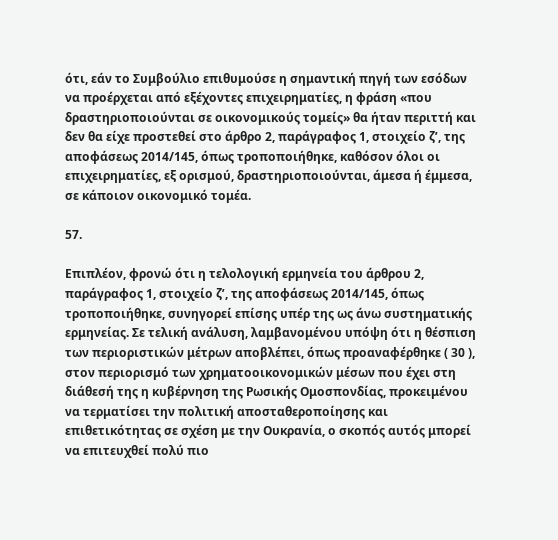ότι, εάν το Συμβούλιο επιθυμούσε η σημαντική πηγή των εσόδων να προέρχεται από εξέχοντες επιχειρηματίες, η φράση «που δραστηριοποιούνται σε οικονομικούς τομείς» θα ήταν περιττή και δεν θα είχε προστεθεί στο άρθρο 2, παράγραφος 1, στοιχείο ζʹ, της αποφάσεως 2014/145, όπως τροποποιήθηκε, καθόσον όλοι οι επιχειρηματίες, εξ ορισμού, δραστηριοποιούνται, άμεσα ή έμμεσα, σε κάποιον οικονομικό τομέα.

57.

Επιπλέον, φρονώ ότι η τελολογική ερμηνεία του άρθρου 2, παράγραφος 1, στοιχείο ζʹ, της αποφάσεως 2014/145, όπως τροποποιήθηκε, συνηγορεί επίσης υπέρ της ως άνω συστηματικής ερμηνείας. Σε τελική ανάλυση, λαμβανομένου υπόψη ότι η θέσπιση των περιοριστικών μέτρων αποβλέπει, όπως προαναφέρθηκε ( 30 ), στον περιορισμό των χρηματοοικονομικών μέσων που έχει στη διάθεσή της η κυβέρνηση της Ρωσικής Ομοσπονδίας, προκειμένου να τερματίσει την πολιτική αποσταθεροποίησης και επιθετικότητας σε σχέση με την Ουκρανία, ο σκοπός αυτός μπορεί να επιτευχθεί πολύ πιο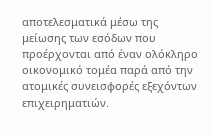αποτελεσματικά μέσω της μείωσης των εσόδων που προέρχονται από έναν ολόκληρο οικονομικό τομέα παρά από την ατομικές συνεισφορές εξεχόντων επιχειρηματιών.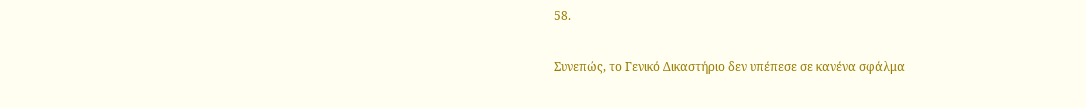58.

Συνεπώς, το Γενικό Δικαστήριο δεν υπέπεσε σε κανένα σφάλμα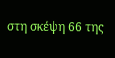στη σκέψη 66 της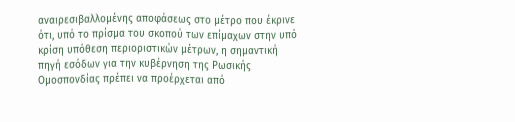αναιρεσιβαλλομένης αποφάσεως στο μέτρο που έκρινε ότι, υπό το πρίσμα του σκοπού των επίμαχων στην υπό κρίση υπόθεση περιοριστικών μέτρων, η σημαντική πηγή εσόδων για την κυβέρνηση της Ρωσικής Ομοσπονδίας πρέπει να προέρχεται από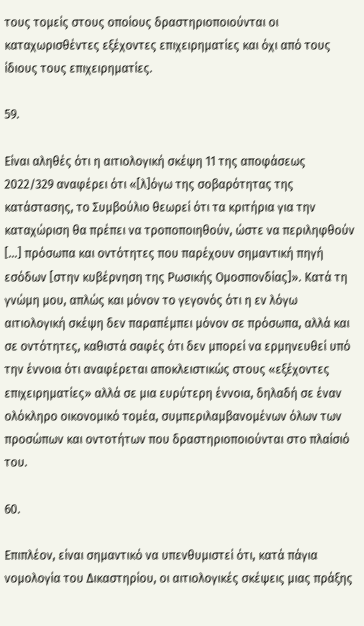τους τομείς στους οποίους δραστηριοποιούνται οι καταχωρισθέντες εξέχοντες επιχειρηματίες και όχι από τους ίδιους τους επιχειρηματίες.

59.

Είναι αληθές ότι η αιτιολογική σκέψη 11 της αποφάσεως 2022/329 αναφέρει ότι «[λ]όγω της σοβαρότητας της κατάστασης, το Συμβούλιο θεωρεί ότι τα κριτήρια για την καταχώριση θα πρέπει να τροποποιηθούν, ώστε να περιληφθούν […] πρόσωπα και οντότητες που παρέχουν σημαντική πηγή εσόδων [στην κυβέρνηση της Ρωσικής Ομοσπονδίας]». Κατά τη γνώμη μου, απλώς και μόνον το γεγονός ότι η εν λόγω αιτιολογική σκέψη δεν παραπέμπει μόνον σε πρόσωπα, αλλά και σε οντότητες, καθιστά σαφές ότι δεν μπορεί να ερμηνευθεί υπό την έννοια ότι αναφέρεται αποκλειστικώς στους «εξέχοντες επιχειρηματίες» αλλά σε μια ευρύτερη έννοια, δηλαδή σε έναν ολόκληρο οικονομικό τομέα, συμπεριλαμβανομένων όλων των προσώπων και οντοτήτων που δραστηριοποιούνται στο πλαίσιό του.

60.

Επιπλέον, είναι σημαντικό να υπενθυμιστεί ότι, κατά πάγια νομολογία του Δικαστηρίου, οι αιτιολογικές σκέψεις μιας πράξης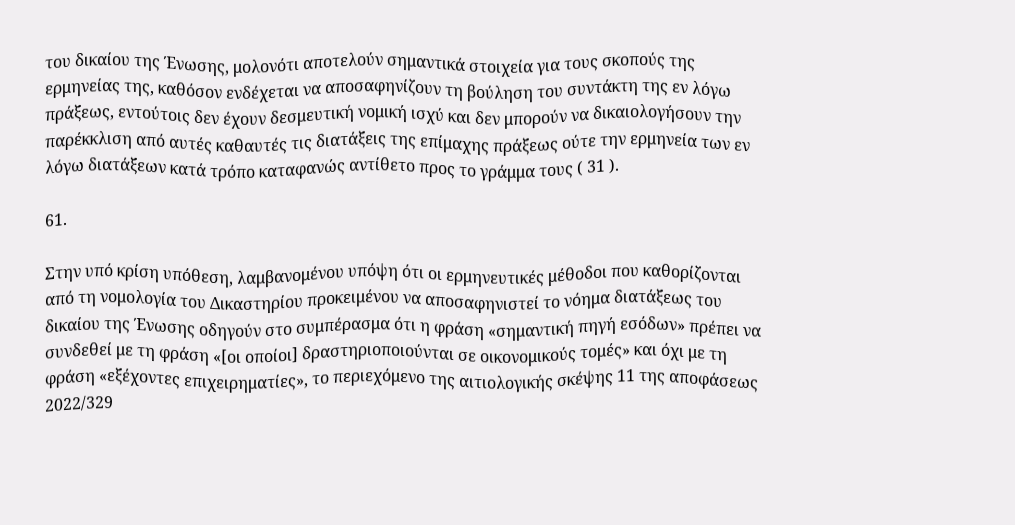του δικαίου της Ένωσης, μολονότι αποτελούν σημαντικά στοιχεία για τους σκοπούς της ερμηνείας της, καθόσον ενδέχεται να αποσαφηνίζουν τη βούληση του συντάκτη της εν λόγω πράξεως, εντούτοις δεν έχουν δεσμευτική νομική ισχύ και δεν μπορούν να δικαιολογήσουν την παρέκκλιση από αυτές καθαυτές τις διατάξεις της επίμαχης πράξεως ούτε την ερμηνεία των εν λόγω διατάξεων κατά τρόπο καταφανώς αντίθετο προς το γράμμα τους ( 31 ).

61.

Στην υπό κρίση υπόθεση, λαμβανομένου υπόψη ότι οι ερμηνευτικές μέθοδοι που καθορίζονται από τη νομολογία του Δικαστηρίου προκειμένου να αποσαφηνιστεί το νόημα διατάξεως του δικαίου της Ένωσης οδηγούν στο συμπέρασμα ότι η φράση «σημαντική πηγή εσόδων» πρέπει να συνδεθεί με τη φράση «[οι οποίοι] δραστηριοποιούνται σε οικονομικούς τομές» και όχι με τη φράση «εξέχοντες επιχειρηματίες», το περιεχόμενο της αιτιολογικής σκέψης 11 της αποφάσεως 2022/329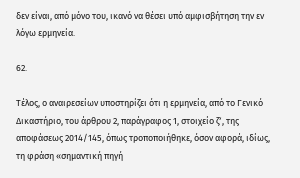δεν είναι, από μόνο του, ικανό να θέσει υπό αμφισβήτηση την εν λόγω ερμηνεία.

62.

Τέλος, ο αναιρεσείων υποστηρίζει ότι η ερμηνεία, από το Γενικό Δικαστήριο, του άρθρου 2, παράγραφος 1, στοιχείο ζʹ, της αποφάσεως 2014/145, όπως τροποποιήθηκε, όσον αφορά, ιδίως, τη φράση «σημαντική πηγή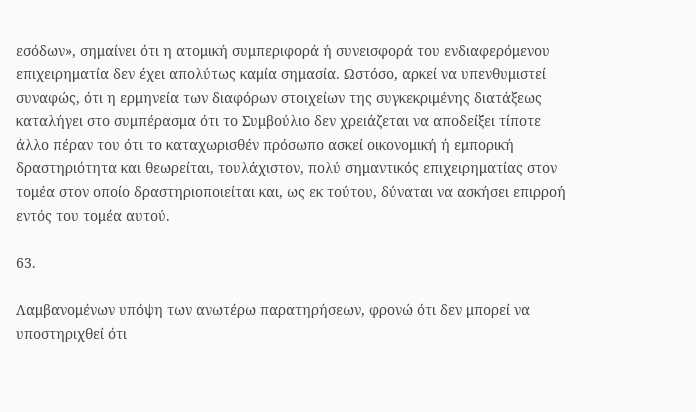εσόδων», σημαίνει ότι η ατομική συμπεριφορά ή συνεισφορά του ενδιαφερόμενου επιχειρηματία δεν έχει απολύτως καμία σημασία. Ωστόσο, αρκεί να υπενθυμιστεί συναφώς, ότι η ερμηνεία των διαφόρων στοιχείων της συγκεκριμένης διατάξεως καταλήγει στο συμπέρασμα ότι το Συμβούλιο δεν χρειάζεται να αποδείξει τίποτε άλλο πέραν του ότι το καταχωρισθέν πρόσωπο ασκεί οικονομική ή εμπορική δραστηριότητα και θεωρείται, τουλάχιστον, πολύ σημαντικός επιχειρηματίας στον τομέα στον οποίο δραστηριοποιείται και, ως εκ τούτου, δύναται να ασκήσει επιρροή εντός του τομέα αυτού.

63.

Λαμβανομένων υπόψη των ανωτέρω παρατηρήσεων, φρονώ ότι δεν μπορεί να υποστηριχθεί ότι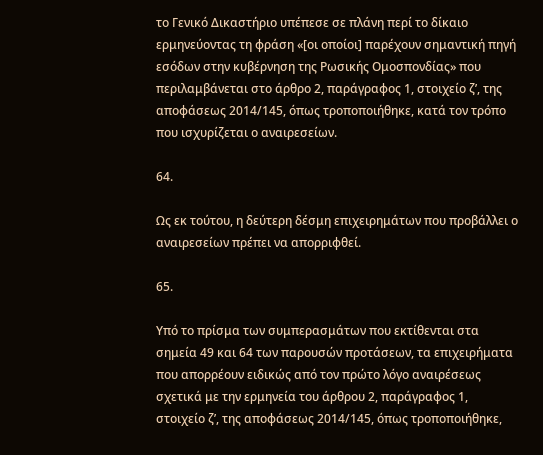το Γενικό Δικαστήριο υπέπεσε σε πλάνη περί το δίκαιο ερμηνεύοντας τη φράση «[οι οποίοι] παρέχουν σημαντική πηγή εσόδων στην κυβέρνηση της Ρωσικής Ομοσπονδίας» που περιλαμβάνεται στο άρθρο 2, παράγραφος 1, στοιχείο ζʹ, της αποφάσεως 2014/145, όπως τροποποιήθηκε, κατά τον τρόπο που ισχυρίζεται ο αναιρεσείων.

64.

Ως εκ τούτου, η δεύτερη δέσμη επιχειρημάτων που προβάλλει ο αναιρεσείων πρέπει να απορριφθεί.

65.

Υπό το πρίσμα των συμπερασμάτων που εκτίθενται στα σημεία 49 και 64 των παρουσών προτάσεων, τα επιχειρήματα που απορρέουν ειδικώς από τον πρώτο λόγο αναιρέσεως σχετικά με την ερμηνεία του άρθρου 2, παράγραφος 1, στοιχείο ζʹ, της αποφάσεως 2014/145, όπως τροποποιήθηκε,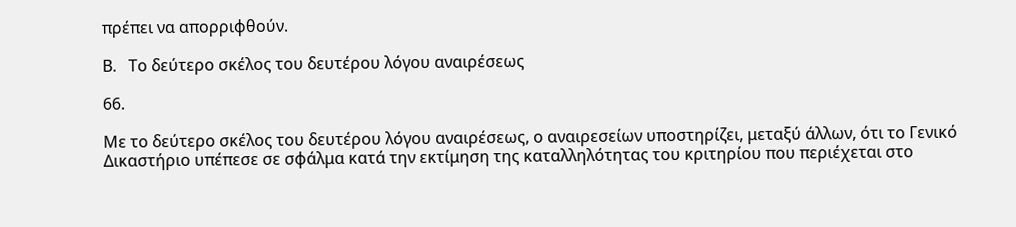πρέπει να απορριφθούν.

Β.   Το δεύτερο σκέλος του δευτέρου λόγου αναιρέσεως

66.

Με το δεύτερο σκέλος του δευτέρου λόγου αναιρέσεως, ο αναιρεσείων υποστηρίζει, μεταξύ άλλων, ότι το Γενικό Δικαστήριο υπέπεσε σε σφάλμα κατά την εκτίμηση της καταλληλότητας του κριτηρίου που περιέχεται στο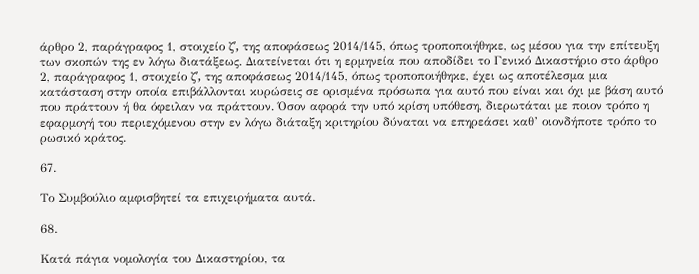άρθρο 2, παράγραφος 1, στοιχείο ζʹ, της αποφάσεως 2014/145, όπως τροποποιήθηκε, ως μέσου για την επίτευξη των σκοπών της εν λόγω διατάξεως. Διατείνεται ότι η ερμηνεία που αποδίδει το Γενικό Δικαστήριο στο άρθρο 2, παράγραφος 1, στοιχείο ζʹ, της αποφάσεως 2014/145, όπως τροποποιήθηκε, έχει ως αποτέλεσμα μια κατάσταση στην οποία επιβάλλονται κυρώσεις σε ορισμένα πρόσωπα για αυτό που είναι και όχι με βάση αυτό που πράττουν ή θα όφειλαν να πράττουν. Όσον αφορά την υπό κρίση υπόθεση, διερωτάται με ποιον τρόπο η εφαρμογή του περιεχόμενου στην εν λόγω διάταξη κριτηρίου δύναται να επηρεάσει καθ’ οιονδήποτε τρόπο το ρωσικό κράτος.

67.

Το Συμβούλιο αμφισβητεί τα επιχειρήματα αυτά.

68.

Κατά πάγια νομολογία του Δικαστηρίου, τα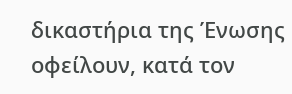δικαστήρια της Ένωσης οφείλουν, κατά τον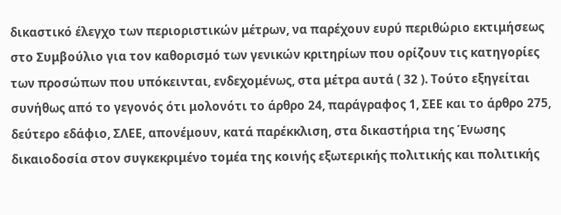δικαστικό έλεγχο των περιοριστικών μέτρων, να παρέχουν ευρύ περιθώριο εκτιμήσεως στο Συμβούλιο για τον καθορισμό των γενικών κριτηρίων που ορίζουν τις κατηγορίες των προσώπων που υπόκεινται, ενδεχομένως, στα μέτρα αυτά ( 32 ). Τούτο εξηγείται συνήθως από το γεγονός ότι μολονότι το άρθρο 24, παράγραφος 1, ΣΕΕ και το άρθρο 275, δεύτερο εδάφιο, ΣΛΕΕ, απονέμουν, κατά παρέκκλιση, στα δικαστήρια της Ένωσης δικαιοδοσία στον συγκεκριμένο τομέα της κοινής εξωτερικής πολιτικής και πολιτικής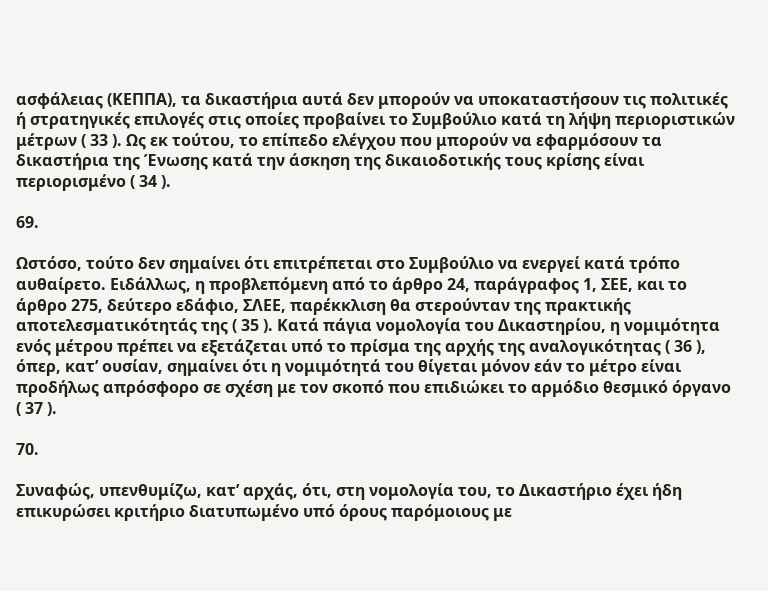ασφάλειας (ΚΕΠΠΑ), τα δικαστήρια αυτά δεν μπορούν να υποκαταστήσουν τις πολιτικές ή στρατηγικές επιλογές στις οποίες προβαίνει το Συμβούλιο κατά τη λήψη περιοριστικών μέτρων ( 33 ). Ως εκ τούτου, το επίπεδο ελέγχου που μπορούν να εφαρμόσουν τα δικαστήρια της Ένωσης κατά την άσκηση της δικαιοδοτικής τους κρίσης είναι περιορισμένο ( 34 ).

69.

Ωστόσο, τούτο δεν σημαίνει ότι επιτρέπεται στο Συμβούλιο να ενεργεί κατά τρόπο αυθαίρετο. Ειδάλλως, η προβλεπόμενη από το άρθρο 24, παράγραφος 1, ΣΕΕ, και το άρθρο 275, δεύτερο εδάφιο, ΣΛΕΕ, παρέκκλιση θα στερούνταν της πρακτικής αποτελεσματικότητάς της ( 35 ). Κατά πάγια νομολογία του Δικαστηρίου, η νομιμότητα ενός μέτρου πρέπει να εξετάζεται υπό το πρίσμα της αρχής της αναλογικότητας ( 36 ), όπερ, κατ’ ουσίαν, σημαίνει ότι η νομιμότητά του θίγεται μόνον εάν το μέτρο είναι προδήλως απρόσφορο σε σχέση με τον σκοπό που επιδιώκει το αρμόδιο θεσμικό όργανο ( 37 ).

70.

Συναφώς, υπενθυμίζω, κατ’ αρχάς, ότι, στη νομολογία του, το Δικαστήριο έχει ήδη επικυρώσει κριτήριο διατυπωμένο υπό όρους παρόμοιους με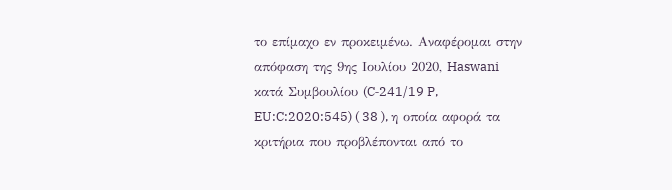το επίμαχο εν προκειμένω. Αναφέρομαι στην απόφαση της 9ης Ιουλίου 2020, Haswani κατά Συμβουλίου (C‑241/19 P, EU:C:2020:545) ( 38 ), η οποία αφορά τα κριτήρια που προβλέπονται από το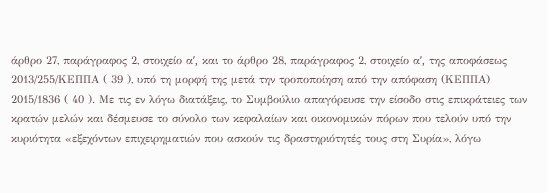άρθρο 27, παράγραφος 2, στοιχείο αʹ, και το άρθρο 28, παράγραφος 2, στοιχείο αʹ, της αποφάσεως 2013/255/ΚΕΠΠΑ ( 39 ), υπό τη μορφή της μετά την τροποποίηση από την απόφαση (ΚΕΠΠΑ) 2015/1836 ( 40 ). Με τις εν λόγω διατάξεις, το Συμβούλιο απαγόρευσε την είσοδο στις επικράτειες των κρατών μελών και δέσμευσε το σύνολο των κεφαλαίων και οικονομικών πόρων που τελούν υπό την κυριότητα «εξεχόντων επιχειρηματιών που ασκούν τις δραστηριότητές τους στη Συρία», λόγω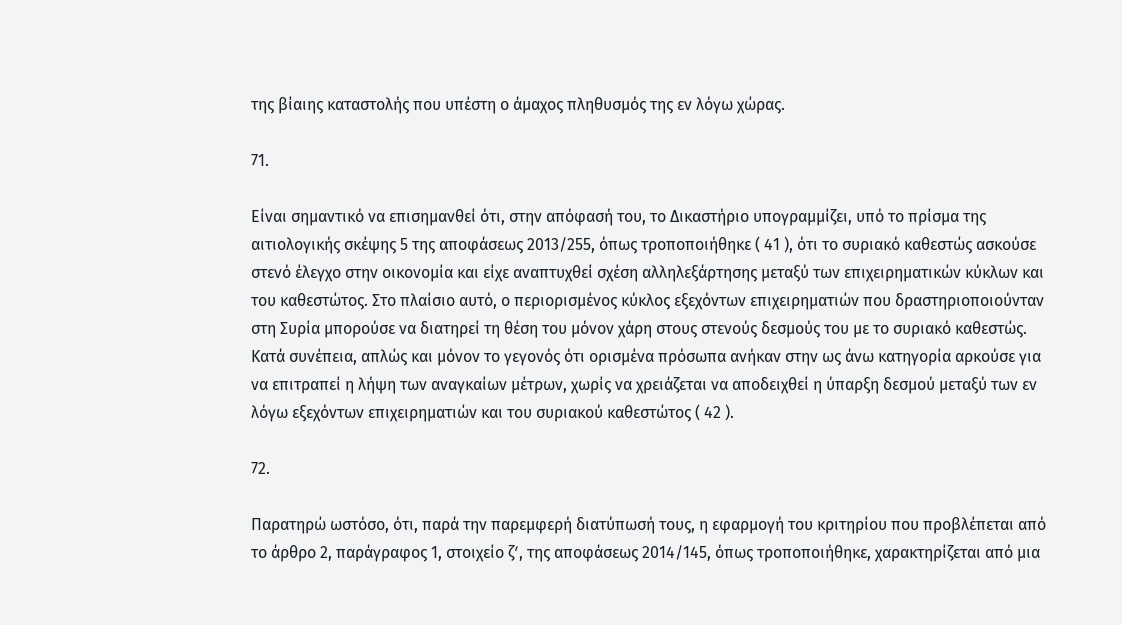της βίαιης καταστολής που υπέστη ο άμαχος πληθυσμός της εν λόγω χώρας.

71.

Είναι σημαντικό να επισημανθεί ότι, στην απόφασή του, το Δικαστήριο υπογραμμίζει, υπό το πρίσμα της αιτιολογικής σκέψης 5 της αποφάσεως 2013/255, όπως τροποποιήθηκε ( 41 ), ότι το συριακό καθεστώς ασκούσε στενό έλεγχο στην οικονομία και είχε αναπτυχθεί σχέση αλληλεξάρτησης μεταξύ των επιχειρηματικών κύκλων και του καθεστώτος. Στο πλαίσιο αυτό, ο περιορισμένος κύκλος εξεχόντων επιχειρηματιών που δραστηριοποιούνταν στη Συρία μπορούσε να διατηρεί τη θέση του μόνον χάρη στους στενούς δεσμούς του με το συριακό καθεστώς. Κατά συνέπεια, απλώς και μόνον το γεγονός ότι ορισμένα πρόσωπα ανήκαν στην ως άνω κατηγορία αρκούσε για να επιτραπεί η λήψη των αναγκαίων μέτρων, χωρίς να χρειάζεται να αποδειχθεί η ύπαρξη δεσμού μεταξύ των εν λόγω εξεχόντων επιχειρηματιών και του συριακού καθεστώτος ( 42 ).

72.

Παρατηρώ ωστόσο, ότι, παρά την παρεμφερή διατύπωσή τους, η εφαρμογή του κριτηρίου που προβλέπεται από το άρθρο 2, παράγραφος 1, στοιχείο ζʹ, της αποφάσεως 2014/145, όπως τροποποιήθηκε, χαρακτηρίζεται από μια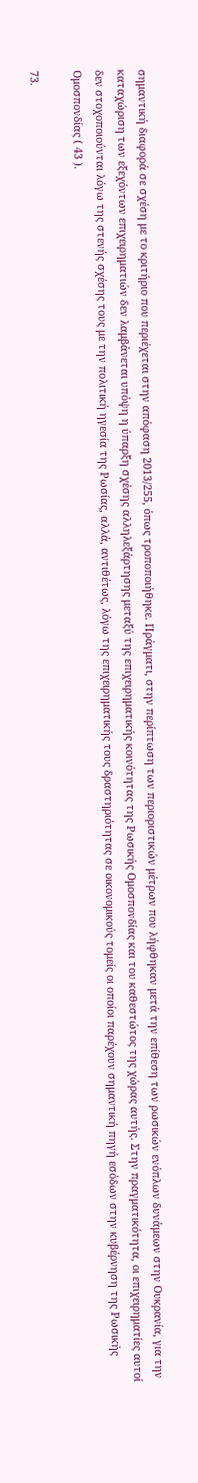σημαντική διαφορά σε σχέση με το κριτήριο που περιέχεται στην απόφαση 2013/255, όπως τροποποιήθηκε. Πράγματι, στην περίπτωση των περιοριστικών μέτρων που λήφθηκαν μετά την επίθεση των ρωσικών ενόπλων δυνάμεων στην Ουκρανία, για την καταχώριση των εξεχόντων επιχειρηματιών δεν λαμβάνεται υπόψη η ύπαρξη σχέσης αλληλεξάρτησης μεταξύ της επιχειρηματικής κοινότητας της Ρωσικής Ομοσπονδίας και του καθεστώτος της χώρας αυτής. Στην πραγματικότητα, οι επιχειρηματίες αυτοί δεν στοχοποιούνται λόγω της στενής σχέσης τους με την πολιτική ηγεσία της Ρωσίας, αλλά, αντιθέτως, λόγω της επιχειρηματικής τους δραστηριότητας σε οικονομικούς τομείς οι οποίοι παρέχουν σημαντική πηγή εσόδων στην κυβέρνηση της Ρωσικής Ομοσπονδίας ( 43 ).

73.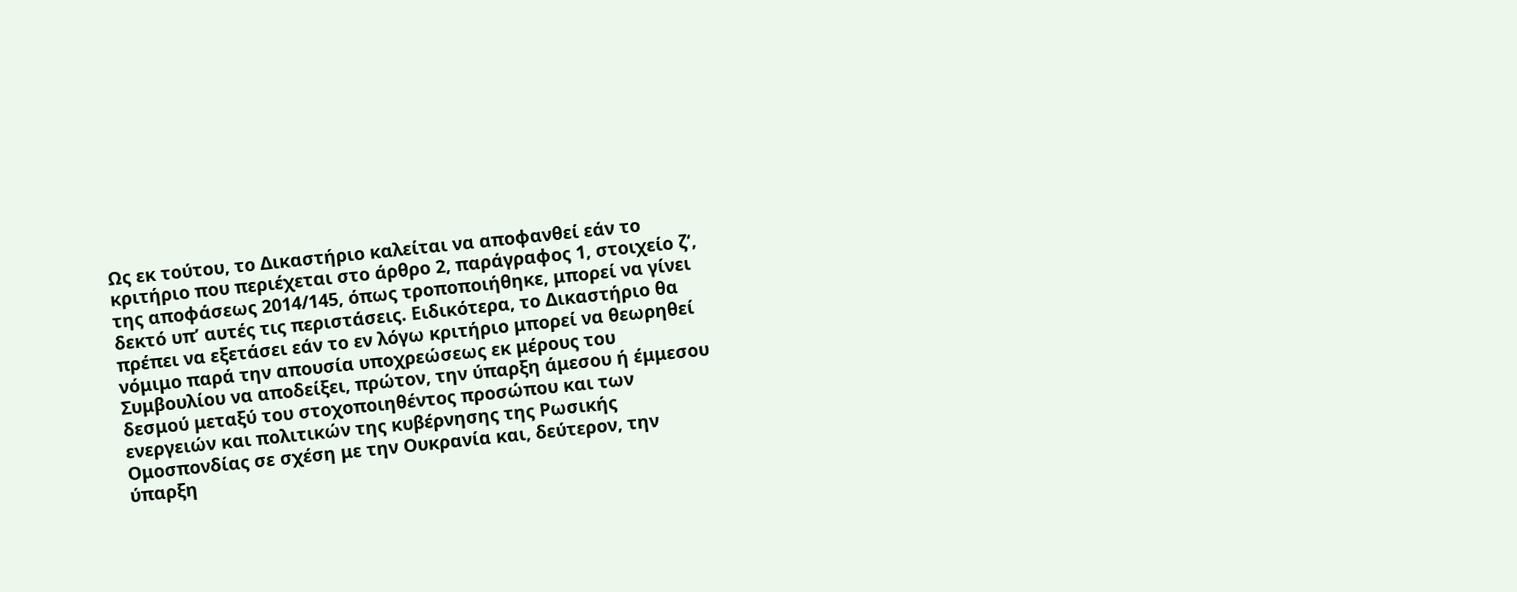Ως εκ τούτου, το Δικαστήριο καλείται να αποφανθεί εάν το κριτήριο που περιέχεται στο άρθρο 2, παράγραφος 1, στοιχείο ζʹ, της αποφάσεως 2014/145, όπως τροποποιήθηκε, μπορεί να γίνει δεκτό υπ’ αυτές τις περιστάσεις. Ειδικότερα, το Δικαστήριο θα πρέπει να εξετάσει εάν το εν λόγω κριτήριο μπορεί να θεωρηθεί νόμιμο παρά την απουσία υποχρεώσεως εκ μέρους του Συμβουλίου να αποδείξει, πρώτον, την ύπαρξη άμεσου ή έμμεσου δεσμού μεταξύ του στοχοποιηθέντος προσώπου και των ενεργειών και πολιτικών της κυβέρνησης της Ρωσικής Ομοσπονδίας σε σχέση με την Ουκρανία και, δεύτερον, την ύπαρξη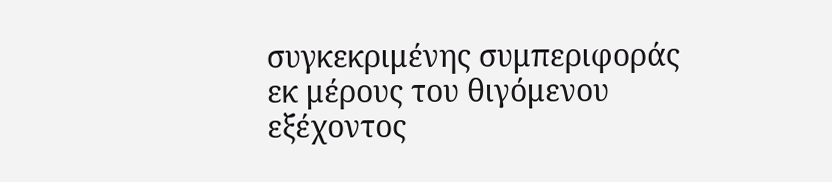συγκεκριμένης συμπεριφοράς εκ μέρους του θιγόμενου εξέχοντος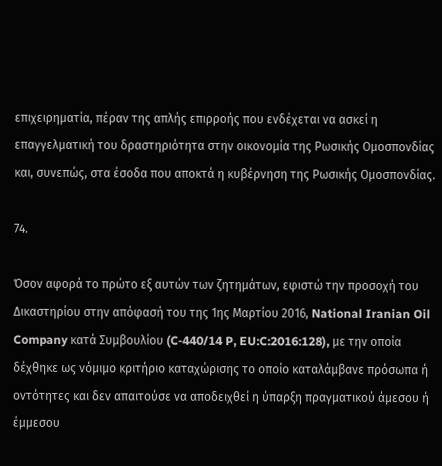επιχειρηματία, πέραν της απλής επιρροής που ενδέχεται να ασκεί η επαγγελματική του δραστηριότητα στην οικονομία της Ρωσικής Ομοσπονδίας και, συνεπώς, στα έσοδα που αποκτά η κυβέρνηση της Ρωσικής Ομοσπονδίας.

74.

Όσον αφορά το πρώτο εξ αυτών των ζητημάτων, εφιστώ την προσοχή του Δικαστηρίου στην απόφασή του της 1ης Μαρτίου 2016, National Iranian Oil Company κατά Συμβουλίου (C‑440/14 P, EU:C:2016:128), με την οποία δέχθηκε ως νόμιμο κριτήριο καταχώρισης το οποίο καταλάμβανε πρόσωπα ή οντότητες και δεν απαιτούσε να αποδειχθεί η ύπαρξη πραγματικού άμεσου ή έμμεσου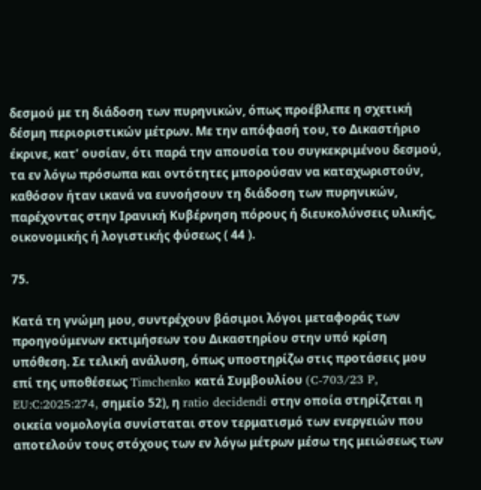δεσμού με τη διάδοση των πυρηνικών, όπως προέβλεπε η σχετική δέσμη περιοριστικών μέτρων. Με την απόφασή του, το Δικαστήριο έκρινε, κατ’ ουσίαν, ότι παρά την απουσία του συγκεκριμένου δεσμού, τα εν λόγω πρόσωπα και οντότητες μπορούσαν να καταχωριστούν, καθόσον ήταν ικανά να ευνοήσουν τη διάδοση των πυρηνικών, παρέχοντας στην Ιρανική Κυβέρνηση πόρους ή διευκολύνσεις υλικής, οικονομικής ή λογιστικής φύσεως ( 44 ).

75.

Κατά τη γνώμη μου, συντρέχουν βάσιμοι λόγοι μεταφοράς των προηγούμενων εκτιμήσεων του Δικαστηρίου στην υπό κρίση υπόθεση. Σε τελική ανάλυση, όπως υποστηρίζω στις προτάσεις μου επί της υποθέσεως Timchenko κατά Συμβουλίου (C‑703/23 P, EU:C:2025:274, σημείο 52), η ratio decidendi στην οποία στηρίζεται η οικεία νομολογία συνίσταται στον τερματισμό των ενεργειών που αποτελούν τους στόχους των εν λόγω μέτρων μέσω της μειώσεως των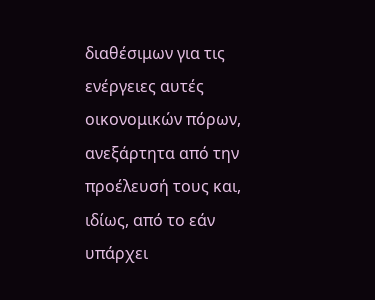διαθέσιμων για τις ενέργειες αυτές οικονομικών πόρων, ανεξάρτητα από την προέλευσή τους και, ιδίως, από το εάν υπάρχει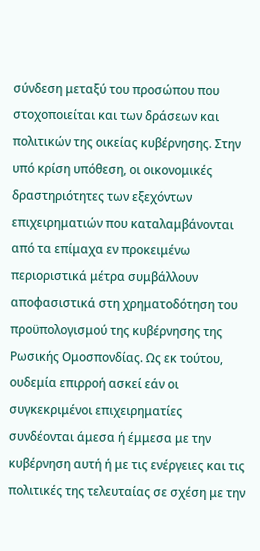σύνδεση μεταξύ του προσώπου που στοχοποιείται και των δράσεων και πολιτικών της οικείας κυβέρνησης. Στην υπό κρίση υπόθεση, οι οικονομικές δραστηριότητες των εξεχόντων επιχειρηματιών που καταλαμβάνονται από τα επίμαχα εν προκειμένω περιοριστικά μέτρα συμβάλλουν αποφασιστικά στη χρηματοδότηση του προϋπολογισμού της κυβέρνησης της Ρωσικής Ομοσπονδίας. Ως εκ τούτου, ουδεμία επιρροή ασκεί εάν οι συγκεκριμένοι επιχειρηματίες συνδέονται άμεσα ή έμμεσα με την κυβέρνηση αυτή ή με τις ενέργειες και τις πολιτικές της τελευταίας σε σχέση με την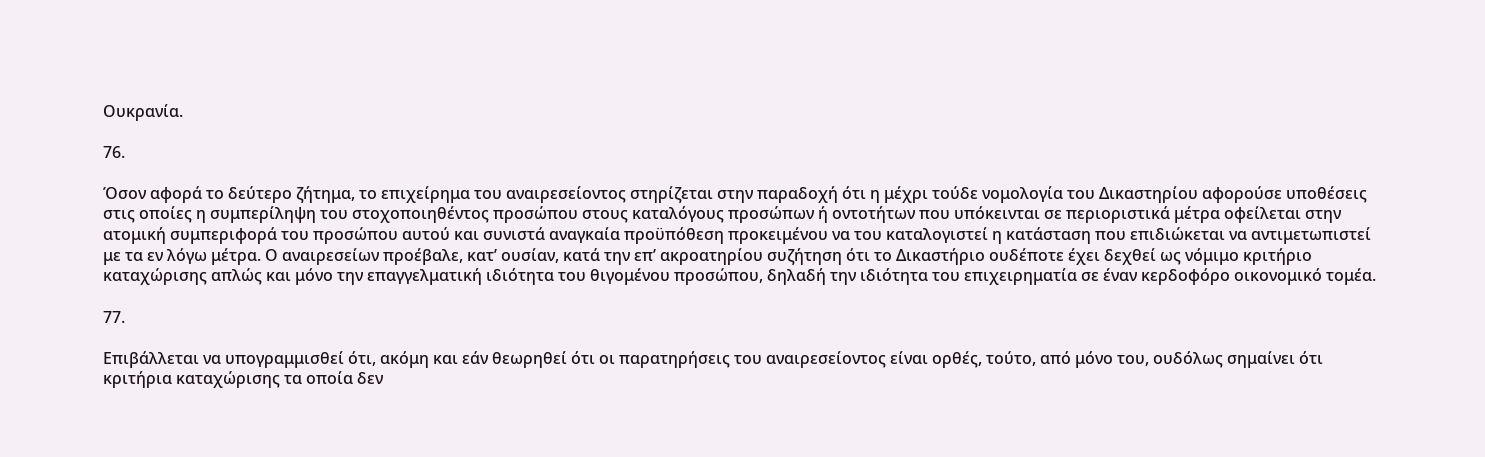Ουκρανία.

76.

Όσον αφορά το δεύτερο ζήτημα, το επιχείρημα του αναιρεσείοντος στηρίζεται στην παραδοχή ότι η μέχρι τούδε νομολογία του Δικαστηρίου αφορούσε υποθέσεις στις οποίες η συμπερίληψη του στοχοποιηθέντος προσώπου στους καταλόγους προσώπων ή οντοτήτων που υπόκεινται σε περιοριστικά μέτρα οφείλεται στην ατομική συμπεριφορά του προσώπου αυτού και συνιστά αναγκαία προϋπόθεση προκειμένου να του καταλογιστεί η κατάσταση που επιδιώκεται να αντιμετωπιστεί με τα εν λόγω μέτρα. Ο αναιρεσείων προέβαλε, κατ’ ουσίαν, κατά την επ’ ακροατηρίου συζήτηση ότι το Δικαστήριο ουδέποτε έχει δεχθεί ως νόμιμο κριτήριο καταχώρισης απλώς και μόνο την επαγγελματική ιδιότητα του θιγομένου προσώπου, δηλαδή την ιδιότητα του επιχειρηματία σε έναν κερδοφόρο οικονομικό τομέα.

77.

Επιβάλλεται να υπογραμμισθεί ότι, ακόμη και εάν θεωρηθεί ότι οι παρατηρήσεις του αναιρεσείοντος είναι ορθές, τούτο, από μόνο του, ουδόλως σημαίνει ότι κριτήρια καταχώρισης τα οποία δεν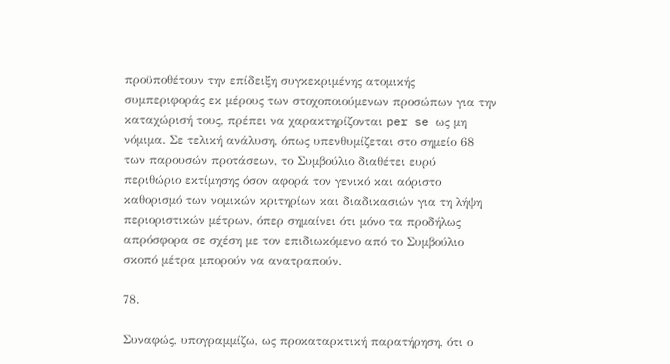προϋποθέτουν την επίδειξη συγκεκριμένης ατομικής συμπεριφοράς εκ μέρους των στοχοποιούμενων προσώπων για την καταχώρισή τους, πρέπει να χαρακτηρίζονται per se ως μη νόμιμα. Σε τελική ανάλυση, όπως υπενθυμίζεται στο σημείο 68 των παρουσών προτάσεων, το Συμβούλιο διαθέτει ευρύ περιθώριο εκτίμησης όσον αφορά τον γενικό και αόριστο καθορισμό των νομικών κριτηρίων και διαδικασιών για τη λήψη περιοριστικών μέτρων, όπερ σημαίνει ότι μόνο τα προδήλως απρόσφορα σε σχέση με τον επιδιωκόμενο από το Συμβούλιο σκοπό μέτρα μπορούν να ανατραπούν.

78.

Συναφώς, υπογραμμίζω, ως προκαταρκτική παρατήρηση, ότι ο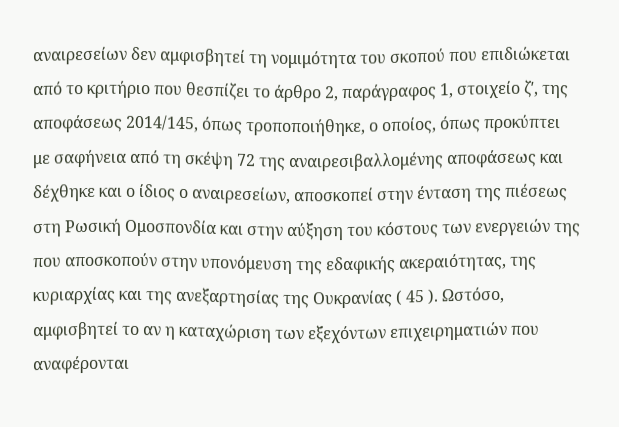αναιρεσείων δεν αμφισβητεί τη νομιμότητα του σκοπού που επιδιώκεται από το κριτήριο που θεσπίζει το άρθρο 2, παράγραφος 1, στοιχείο ζʹ, της αποφάσεως 2014/145, όπως τροποποιήθηκε, ο οποίος, όπως προκύπτει με σαφήνεια από τη σκέψη 72 της αναιρεσιβαλλομένης αποφάσεως και δέχθηκε και ο ίδιος ο αναιρεσείων, αποσκοπεί στην ένταση της πιέσεως στη Ρωσική Ομοσπονδία και στην αύξηση του κόστους των ενεργειών της που αποσκοπούν στην υπονόμευση της εδαφικής ακεραιότητας, της κυριαρχίας και της ανεξαρτησίας της Ουκρανίας ( 45 ). Ωστόσο, αμφισβητεί το αν η καταχώριση των εξεχόντων επιχειρηματιών που αναφέρονται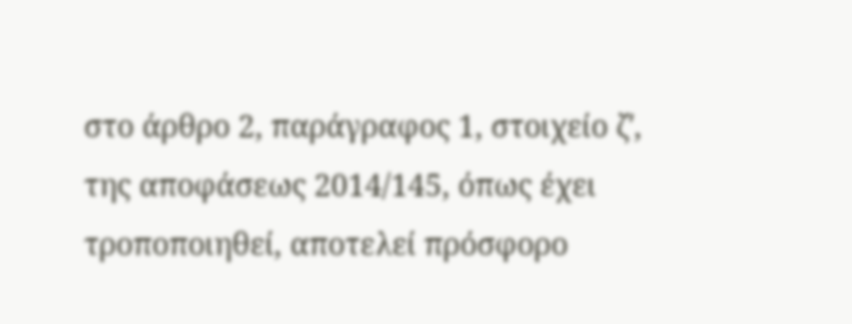στο άρθρο 2, παράγραφος 1, στοιχείο ζʹ, της αποφάσεως 2014/145, όπως έχει τροποποιηθεί, αποτελεί πρόσφορο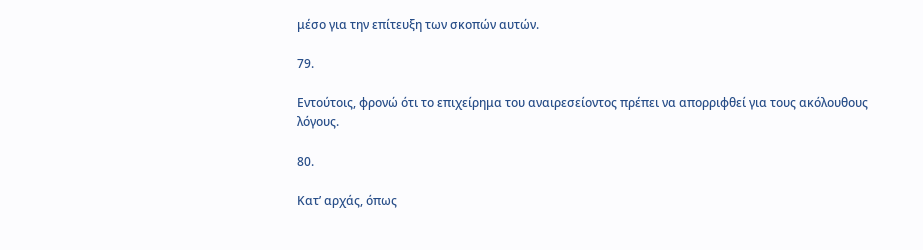μέσο για την επίτευξη των σκοπών αυτών.

79.

Εντούτοις, φρονώ ότι το επιχείρημα του αναιρεσείοντος πρέπει να απορριφθεί για τους ακόλουθους λόγους.

80.

Κατ’ αρχάς, όπως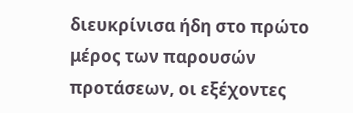διευκρίνισα ήδη στο πρώτο μέρος των παρουσών προτάσεων, οι εξέχοντες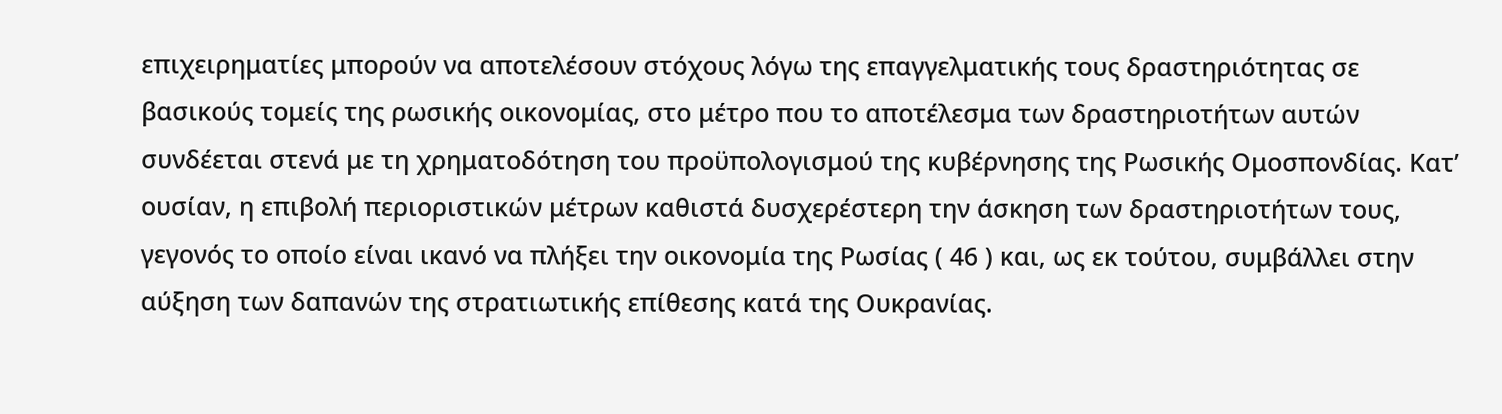επιχειρηματίες μπορούν να αποτελέσουν στόχους λόγω της επαγγελματικής τους δραστηριότητας σε βασικούς τομείς της ρωσικής οικονομίας, στο μέτρο που το αποτέλεσμα των δραστηριοτήτων αυτών συνδέεται στενά με τη χρηματοδότηση του προϋπολογισμού της κυβέρνησης της Ρωσικής Ομοσπονδίας. Κατ’ ουσίαν, η επιβολή περιοριστικών μέτρων καθιστά δυσχερέστερη την άσκηση των δραστηριοτήτων τους, γεγονός το οποίο είναι ικανό να πλήξει την οικονομία της Ρωσίας ( 46 ) και, ως εκ τούτου, συμβάλλει στην αύξηση των δαπανών της στρατιωτικής επίθεσης κατά της Ουκρανίας.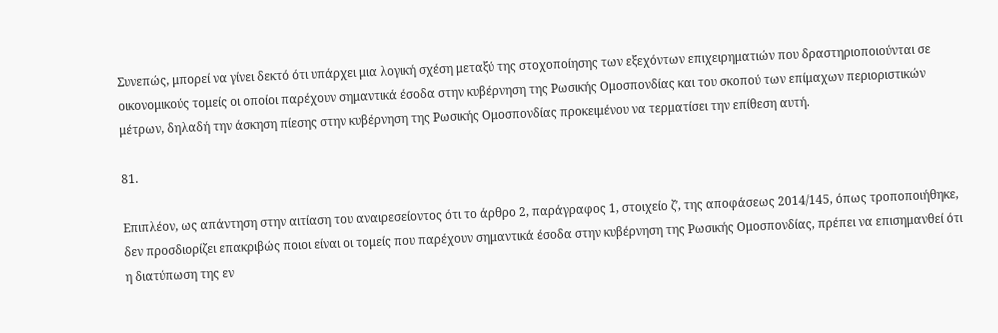Συνεπώς, μπορεί να γίνει δεκτό ότι υπάρχει μια λογική σχέση μεταξύ της στοχοποίησης των εξεχόντων επιχειρηματιών που δραστηριοποιούνται σε οικονομικούς τομείς οι οποίοι παρέχουν σημαντικά έσοδα στην κυβέρνηση της Ρωσικής Ομοσπονδίας και του σκοπού των επίμαχων περιοριστικών μέτρων, δηλαδή την άσκηση πίεσης στην κυβέρνηση της Ρωσικής Ομοσπονδίας προκειμένου να τερματίσει την επίθεση αυτή.

81.

Επιπλέον, ως απάντηση στην αιτίαση του αναιρεσείοντος ότι το άρθρο 2, παράγραφος 1, στοιχείο ζʹ, της αποφάσεως 2014/145, όπως τροποποιήθηκε, δεν προσδιορίζει επακριβώς ποιοι είναι οι τομείς που παρέχουν σημαντικά έσοδα στην κυβέρνηση της Ρωσικής Ομοσπονδίας, πρέπει να επισημανθεί ότι η διατύπωση της εν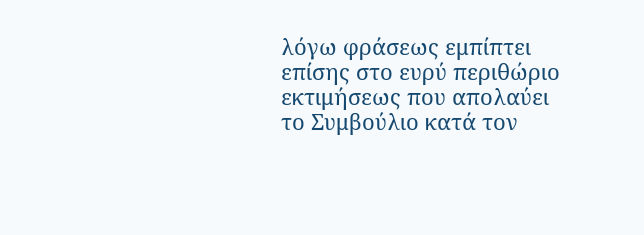λόγω φράσεως εμπίπτει επίσης στο ευρύ περιθώριο εκτιμήσεως που απολαύει το Συμβούλιο κατά τον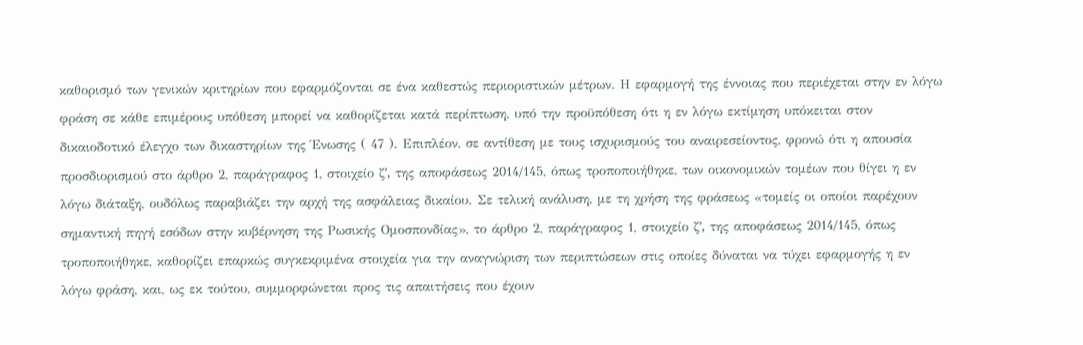καθορισμό των γενικών κριτηρίων που εφαρμόζονται σε ένα καθεστώς περιοριστικών μέτρων. Η εφαρμογή της έννοιας που περιέχεται στην εν λόγω φράση σε κάθε επιμέρους υπόθεση μπορεί να καθορίζεται κατά περίπτωση, υπό την προϋπόθεση ότι η εν λόγω εκτίμηση υπόκειται στον δικαιοδοτικό έλεγχο των δικαστηρίων της Ένωσης ( 47 ). Επιπλέον, σε αντίθεση με τους ισχυρισμούς του αναιρεσείοντος, φρονώ ότι η απουσία προσδιορισμού στο άρθρο 2, παράγραφος 1, στοιχείο ζʹ, της αποφάσεως 2014/145, όπως τροποποιήθηκε, των οικονομικών τομέων που θίγει η εν λόγω διάταξη, ουδόλως παραβιάζει την αρχή της ασφάλειας δικαίου. Σε τελική ανάλυση, με τη χρήση της φράσεως «τομείς οι οποίοι παρέχουν σημαντική πηγή εσόδων στην κυβέρνηση της Ρωσικής Ομοσπονδίας», το άρθρο 2, παράγραφος 1, στοιχείο ζʹ, της αποφάσεως 2014/145, όπως τροποποιήθηκε, καθορίζει επαρκώς συγκεκριμένα στοιχεία για την αναγνώριση των περιπτώσεων στις οποίες δύναται να τύχει εφαρμογής η εν λόγω φράση, και, ως εκ τούτου, συμμορφώνεται προς τις απαιτήσεις που έχουν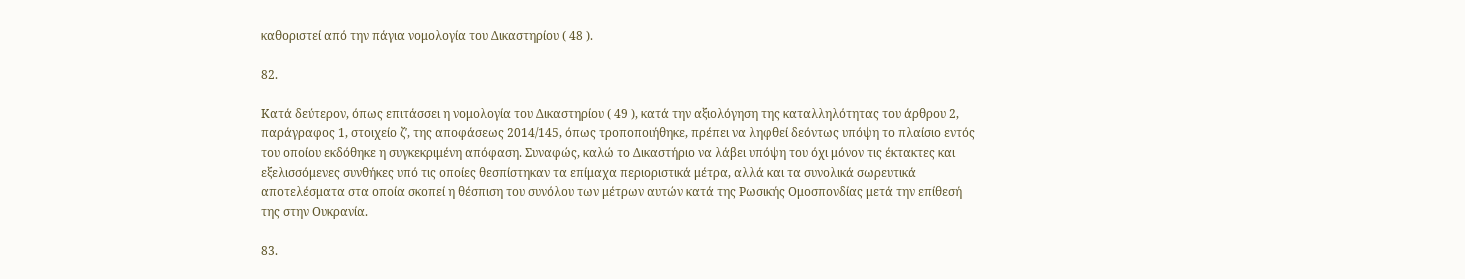καθοριστεί από την πάγια νομολογία του Δικαστηρίου ( 48 ).

82.

Κατά δεύτερον, όπως επιτάσσει η νομολογία του Δικαστηρίου ( 49 ), κατά την αξιολόγηση της καταλληλότητας του άρθρου 2, παράγραφος 1, στοιχείο ζʹ, της αποφάσεως 2014/145, όπως τροποποιήθηκε, πρέπει να ληφθεί δεόντως υπόψη το πλαίσιο εντός του οποίου εκδόθηκε η συγκεκριμένη απόφαση. Συναφώς, καλώ το Δικαστήριο να λάβει υπόψη του όχι μόνον τις έκτακτες και εξελισσόμενες συνθήκες υπό τις οποίες θεσπίστηκαν τα επίμαχα περιοριστικά μέτρα, αλλά και τα συνολικά σωρευτικά αποτελέσματα στα οποία σκοπεί η θέσπιση του συνόλου των μέτρων αυτών κατά της Ρωσικής Ομοσπονδίας μετά την επίθεσή της στην Ουκρανία.

83.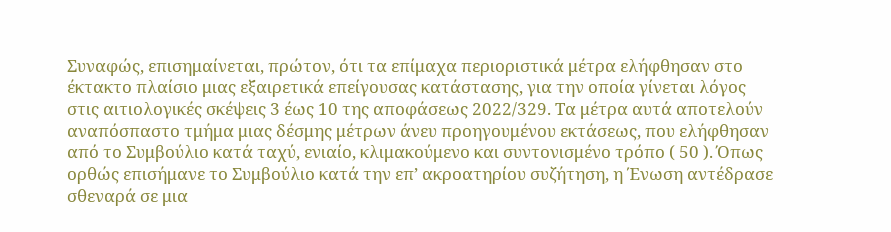Συναφώς, επισημαίνεται, πρώτον, ότι τα επίμαχα περιοριστικά μέτρα ελήφθησαν στο έκτακτο πλαίσιο μιας εξαιρετικά επείγουσας κατάστασης, για την οποία γίνεται λόγος στις αιτιολογικές σκέψεις 3 έως 10 της αποφάσεως 2022/329. Τα μέτρα αυτά αποτελούν αναπόσπαστο τμήμα μιας δέσμης μέτρων άνευ προηγουμένου εκτάσεως, που ελήφθησαν από το Συμβούλιο κατά ταχύ, ενιαίο, κλιμακούμενο και συντονισμένο τρόπο ( 50 ). Όπως ορθώς επισήμανε το Συμβούλιο κατά την επ’ ακροατηρίου συζήτηση, η Ένωση αντέδρασε σθεναρά σε μια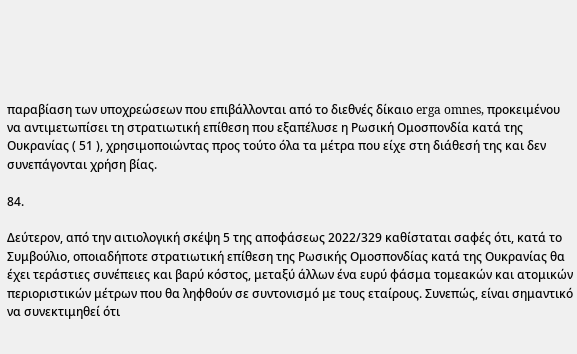παραβίαση των υποχρεώσεων που επιβάλλονται από το διεθνές δίκαιο erga omnes, προκειμένου να αντιμετωπίσει τη στρατιωτική επίθεση που εξαπέλυσε η Ρωσική Ομοσπονδία κατά της Ουκρανίας ( 51 ), χρησιμοποιώντας προς τούτο όλα τα μέτρα που είχε στη διάθεσή της και δεν συνεπάγονται χρήση βίας.

84.

Δεύτερον, από την αιτιολογική σκέψη 5 της αποφάσεως 2022/329 καθίσταται σαφές ότι, κατά το Συμβούλιο, οποιαδήποτε στρατιωτική επίθεση της Ρωσικής Ομοσπονδίας κατά της Ουκρανίας θα έχει τεράστιες συνέπειες και βαρύ κόστος, μεταξύ άλλων ένα ευρύ φάσμα τομεακών και ατομικών περιοριστικών μέτρων που θα ληφθούν σε συντονισμό με τους εταίρους. Συνεπώς, είναι σημαντικό να συνεκτιμηθεί ότι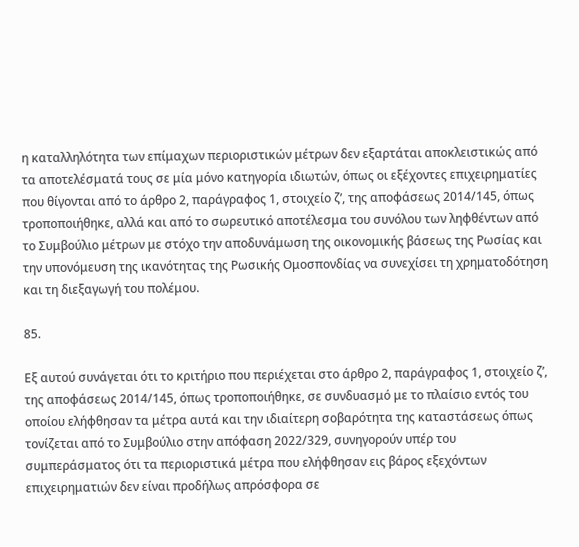η καταλληλότητα των επίμαχων περιοριστικών μέτρων δεν εξαρτάται αποκλειστικώς από τα αποτελέσματά τους σε μία μόνο κατηγορία ιδιωτών, όπως οι εξέχοντες επιχειρηματίες που θίγονται από το άρθρο 2, παράγραφος 1, στοιχείο ζʹ, της αποφάσεως 2014/145, όπως τροποποιήθηκε, αλλά και από το σωρευτικό αποτέλεσμα του συνόλου των ληφθέντων από το Συμβούλιο μέτρων με στόχο την αποδυνάμωση της οικονομικής βάσεως της Ρωσίας και την υπονόμευση της ικανότητας της Ρωσικής Ομοσπονδίας να συνεχίσει τη χρηματοδότηση και τη διεξαγωγή του πολέμου.

85.

Εξ αυτού συνάγεται ότι το κριτήριο που περιέχεται στο άρθρο 2, παράγραφος 1, στοιχείο ζʹ, της αποφάσεως 2014/145, όπως τροποποιήθηκε, σε συνδυασμό με το πλαίσιο εντός του οποίου ελήφθησαν τα μέτρα αυτά και την ιδιαίτερη σοβαρότητα της καταστάσεως όπως τονίζεται από το Συμβούλιο στην απόφαση 2022/329, συνηγορούν υπέρ του συμπεράσματος ότι τα περιοριστικά μέτρα που ελήφθησαν εις βάρος εξεχόντων επιχειρηματιών δεν είναι προδήλως απρόσφορα σε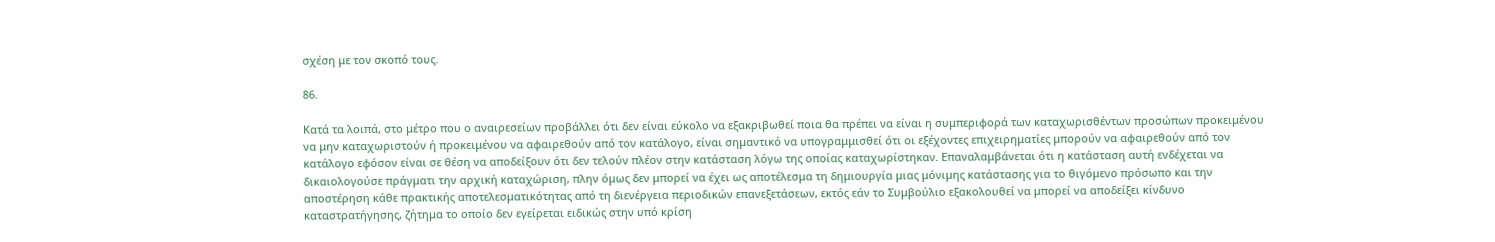σχέση με τον σκοπό τους.

86.

Κατά τα λοιπά, στο μέτρο που ο αναιρεσείων προβάλλει ότι δεν είναι εύκολο να εξακριβωθεί ποια θα πρέπει να είναι η συμπεριφορά των καταχωρισθέντων προσώπων προκειμένου να μην καταχωριστούν ή προκειμένου να αφαιρεθούν από τον κατάλογο, είναι σημαντικό να υπογραμμισθεί ότι οι εξέχοντες επιχειρηματίες μπορούν να αφαιρεθούν από τον κατάλογο εφόσον είναι σε θέση να αποδείξουν ότι δεν τελούν πλέον στην κατάσταση λόγω της οποίας καταχωρίστηκαν. Επαναλαμβάνεται ότι η κατάσταση αυτή ενδέχεται να δικαιολογούσε πράγματι την αρχική καταχώριση, πλην όμως δεν μπορεί να έχει ως αποτέλεσμα τη δημιουργία μιας μόνιμης κατάστασης για το θιγόμενο πρόσωπο και την αποστέρηση κάθε πρακτικής αποτελεσματικότητας από τη διενέργεια περιοδικών επανεξετάσεων, εκτός εάν το Συμβούλιο εξακολουθεί να μπορεί να αποδείξει κίνδυνο καταστρατήγησης, ζήτημα το οποίο δεν εγείρεται ειδικώς στην υπό κρίση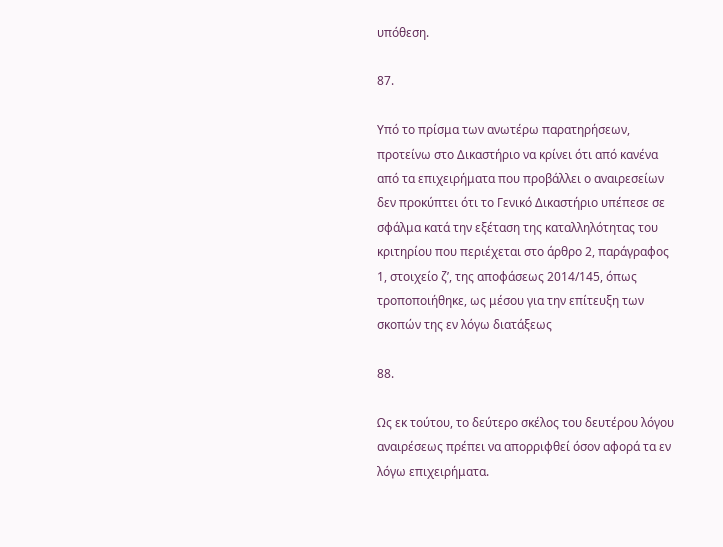υπόθεση.

87.

Υπό το πρίσμα των ανωτέρω παρατηρήσεων, προτείνω στο Δικαστήριο να κρίνει ότι από κανένα από τα επιχειρήματα που προβάλλει ο αναιρεσείων δεν προκύπτει ότι το Γενικό Δικαστήριο υπέπεσε σε σφάλμα κατά την εξέταση της καταλληλότητας του κριτηρίου που περιέχεται στο άρθρο 2, παράγραφος 1, στοιχείο ζʹ, της αποφάσεως 2014/145, όπως τροποποιήθηκε, ως μέσου για την επίτευξη των σκοπών της εν λόγω διατάξεως

88.

Ως εκ τούτου, το δεύτερο σκέλος του δευτέρου λόγου αναιρέσεως πρέπει να απορριφθεί όσον αφορά τα εν λόγω επιχειρήματα.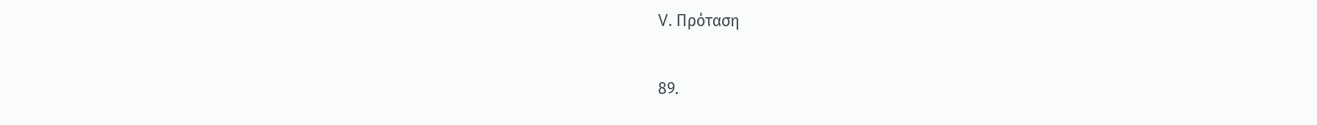V. Πρόταση

89.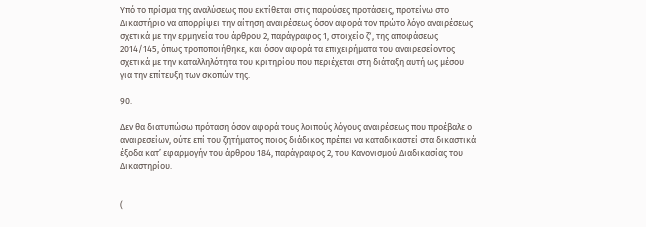Υπό το πρίσμα της αναλύσεως που εκτίθεται στις παρούσες προτάσεις, προτείνω στο Δικαστήριο να απορρίψει την αίτηση αναιρέσεως όσον αφορά τον πρώτο λόγο αναιρέσεως σχετικά με την ερμηνεία του άρθρου 2, παράγραφος 1, στοιχείο ζʹ, της αποφάσεως 2014/145, όπως τροποποιήθηκε, και όσον αφορά τα επιχειρήματα του αναιρεσείοντος σχετικά με την καταλληλότητα του κριτηρίου που περιέχεται στη διάταξη αυτή ως μέσου για την επίτευξη των σκοπών της.

90.

Δεν θα διατυπώσω πρόταση όσον αφορά τους λοιπούς λόγους αναιρέσεως που προέβαλε ο αναιρεσείων, ούτε επί του ζητήματος ποιος διάδικος πρέπει να καταδικαστεί στα δικαστικά έξοδα κατ’ εφαρμογήν του άρθρου 184, παράγραφος 2, του Κανονισμού Διαδικασίας του Δικαστηρίου.


(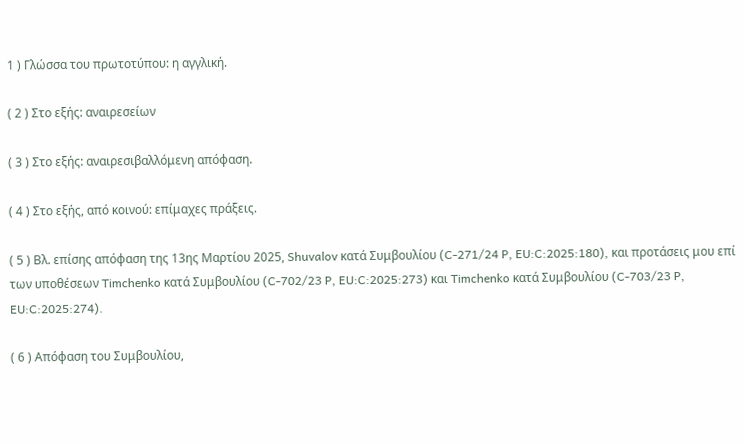1 ) Γλώσσα του πρωτοτύπου: η αγγλική.

( 2 ) Στο εξής: αναιρεσείων

( 3 ) Στο εξής: αναιρεσιβαλλόμενη απόφαση.

( 4 ) Στο εξής, από κοινού: επίμαχες πράξεις.

( 5 ) Βλ. επίσης απόφαση της 13ης Μαρτίου 2025, Shuvalov κατά Συμβουλίου (C‑271/24 P, EU:C:2025:180), και προτάσεις μου επί των υποθέσεων Timchenko κατά Συμβουλίου (C‑702/23 P, EU:C:2025:273) και Timchenko κατά Συμβουλίου (C‑703/23 P, EU:C:2025:274).

( 6 ) Απόφαση του Συμβουλίου,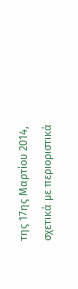της 17ης Μαρτίου 2014, σχετικά με περιοριστικά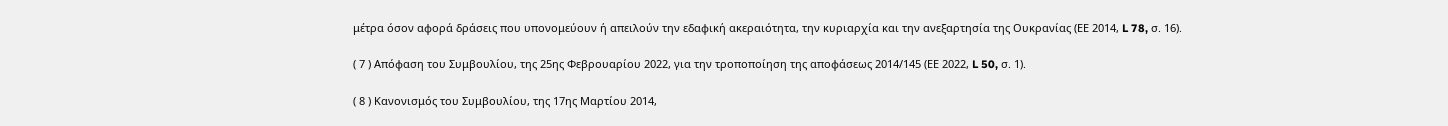μέτρα όσον αφορά δράσεις που υπονομεύουν ή απειλούν την εδαφική ακεραιότητα, την κυριαρχία και την ανεξαρτησία της Ουκρανίας (ΕΕ 2014, L 78, σ. 16).

( 7 ) Απόφαση του Συμβουλίου, της 25ης Φεβρουαρίου 2022, για την τροποποίηση της αποφάσεως 2014/145 (ΕΕ 2022, L 50, σ. 1).

( 8 ) Κανονισμός του Συμβουλίου, της 17ης Μαρτίου 2014,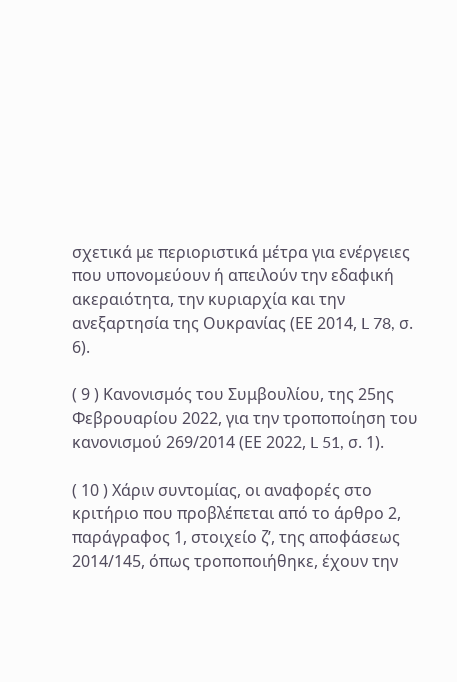σχετικά με περιοριστικά μέτρα για ενέργειες που υπονομεύουν ή απειλούν την εδαφική ακεραιότητα, την κυριαρχία και την ανεξαρτησία της Ουκρανίας (ΕΕ 2014, L 78, σ. 6).

( 9 ) Κανονισμός του Συμβουλίου, της 25ης Φεβρουαρίου 2022, για την τροποποίηση του κανονισμού 269/2014 (ΕΕ 2022, L 51, σ. 1).

( 10 ) Χάριν συντομίας, οι αναφορές στο κριτήριο που προβλέπεται από το άρθρο 2, παράγραφος 1, στοιχείο ζʹ, της αποφάσεως 2014/145, όπως τροποποιήθηκε, έχουν την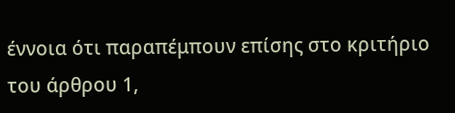έννοια ότι παραπέμπουν επίσης στο κριτήριο του άρθρου 1,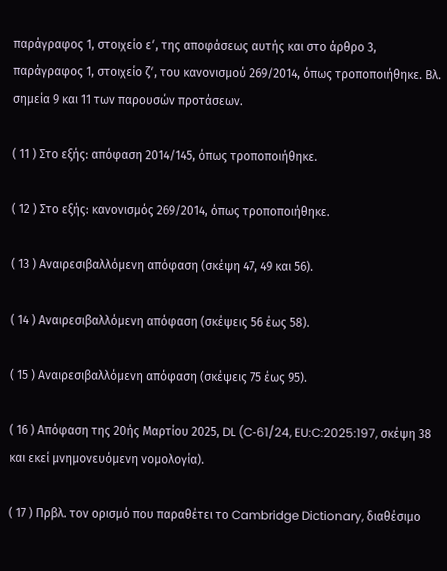παράγραφος 1, στοιχείο εʹ, της αποφάσεως αυτής και στο άρθρο 3, παράγραφος 1, στοιχείο ζʹ, του κανονισμού 269/2014, όπως τροποποιήθηκε. Βλ. σημεία 9 και 11 των παρουσών προτάσεων.

( 11 ) Στο εξής: απόφαση 2014/145, όπως τροποποιήθηκε.

( 12 ) Στο εξής: κανονισμός 269/2014, όπως τροποποιήθηκε.

( 13 ) Αναιρεσιβαλλόμενη απόφαση (σκέψη 47, 49 και 56).

( 14 ) Αναιρεσιβαλλόμενη απόφαση (σκέψεις 56 έως 58).

( 15 ) Αναιρεσιβαλλόμενη απόφαση (σκέψεις 75 έως 95).

( 16 ) Απόφαση της 20ής Μαρτίου 2025, DL (C‑61/24, EU:C:2025:197, σκέψη 38 και εκεί μνημονευόμενη νομολογία).

( 17 ) Πρβλ. τον ορισμό που παραθέτει το Cambridge Dictionary, διαθέσιμο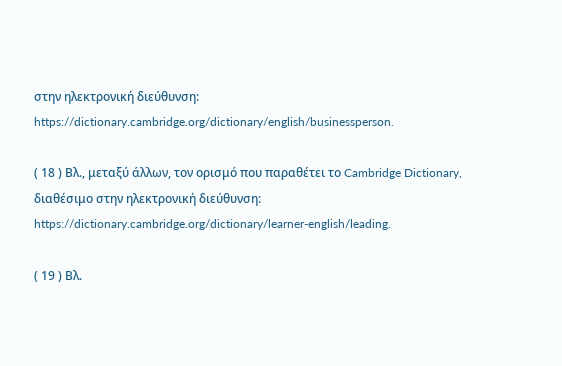στην ηλεκτρονική διεύθυνση: https://dictionary.cambridge.org/dictionary/english/businessperson.

( 18 ) Βλ., μεταξύ άλλων, τον ορισμό που παραθέτει το Cambridge Dictionary, διαθέσιμο στην ηλεκτρονική διεύθυνση: https://dictionary.cambridge.org/dictionary/learner-english/leading.

( 19 ) Βλ.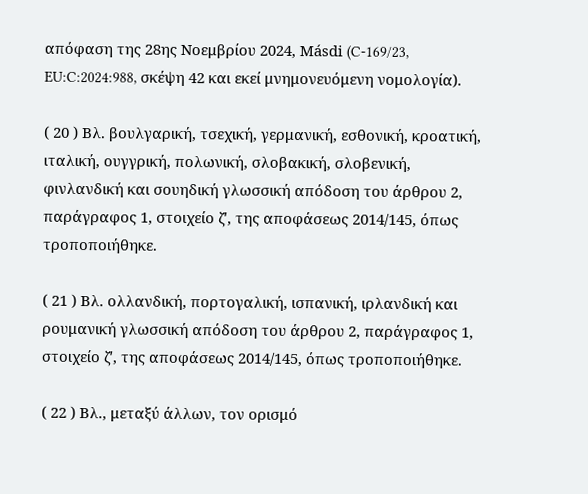απόφαση της 28ης Νοεμβρίου 2024, Másdi (C‑169/23, EU:C:2024:988, σκέψη 42 και εκεί μνημονευόμενη νομολογία).

( 20 ) Βλ. βουλγαρική, τσεχική, γερμανική, εσθονική, κροατική, ιταλική, ουγγρική, πολωνική, σλοβακική, σλοβενική, φινλανδική και σουηδική γλωσσική απόδοση του άρθρου 2, παράγραφος 1, στοιχείο ζʹ, της αποφάσεως 2014/145, όπως τροποποιήθηκε.

( 21 ) Βλ. ολλανδική, πορτογαλική, ισπανική, ιρλανδική και ρουμανική γλωσσική απόδοση του άρθρου 2, παράγραφος 1, στοιχείο ζʹ, της αποφάσεως 2014/145, όπως τροποποιήθηκε.

( 22 ) Βλ., μεταξύ άλλων, τον ορισμό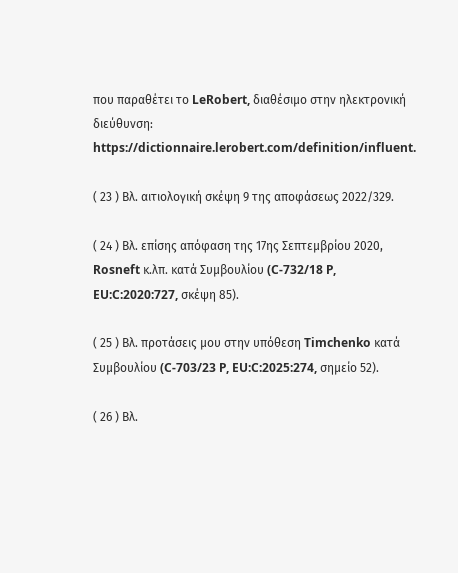που παραθέτει το LeRobert, διαθέσιμο στην ηλεκτρονική διεύθυνση: https://dictionnaire.lerobert.com/definition/influent.

( 23 ) Βλ. αιτιολογική σκέψη 9 της αποφάσεως 2022/329.

( 24 ) Βλ. επίσης απόφαση της 17ης Σεπτεμβρίου 2020, Rosneft κ.λπ. κατά Συμβουλίου (C‑732/18 P, EU:C:2020:727, σκέψη 85).

( 25 ) Βλ. προτάσεις μου στην υπόθεση Timchenko κατά Συμβουλίου (C‑703/23 P, EU:C:2025:274, σημείο 52).

( 26 ) Βλ.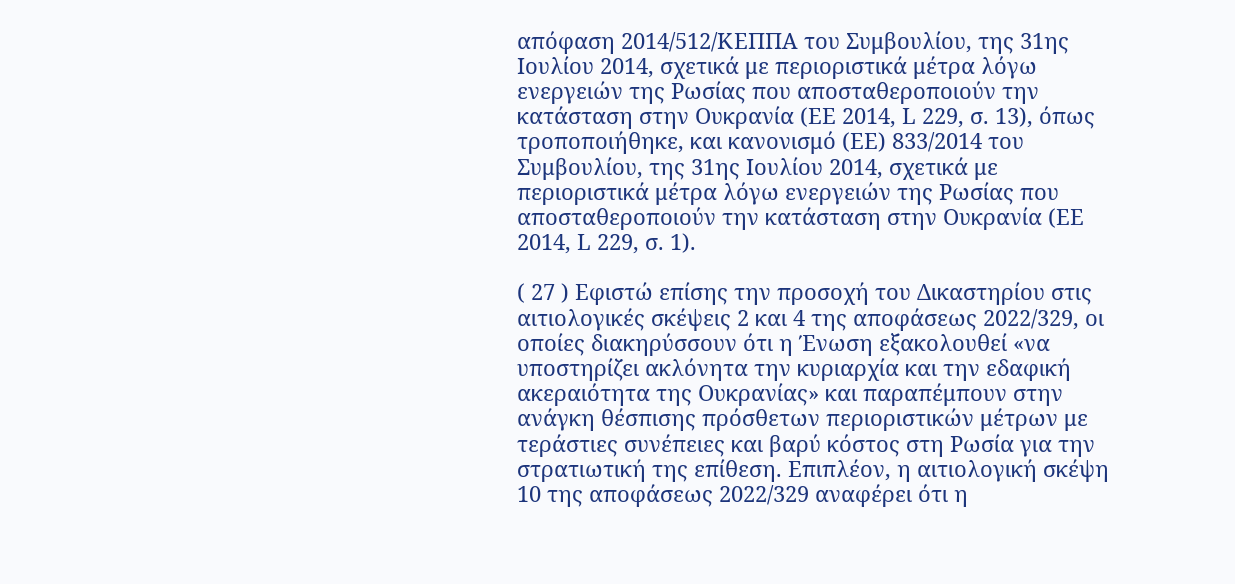απόφαση 2014/512/ΚΕΠΠΑ του Συμβουλίου, της 31ης Ιουλίου 2014, σχετικά με περιοριστικά μέτρα λόγω ενεργειών της Ρωσίας που αποσταθεροποιούν την κατάσταση στην Ουκρανία (ΕΕ 2014, L 229, σ. 13), όπως τροποποιήθηκε, και κανονισμό (ΕΕ) 833/2014 του Συμβουλίου, της 31ης Ιουλίου 2014, σχετικά με περιοριστικά μέτρα λόγω ενεργειών της Ρωσίας που αποσταθεροποιούν την κατάσταση στην Ουκρανία (ΕΕ 2014, L 229, σ. 1).

( 27 ) Εφιστώ επίσης την προσοχή του Δικαστηρίου στις αιτιολογικές σκέψεις 2 και 4 της αποφάσεως 2022/329, οι οποίες διακηρύσσουν ότι η Ένωση εξακολουθεί «να υποστηρίζει ακλόνητα την κυριαρχία και την εδαφική ακεραιότητα της Ουκρανίας» και παραπέμπουν στην ανάγκη θέσπισης πρόσθετων περιοριστικών μέτρων με τεράστιες συνέπειες και βαρύ κόστος στη Ρωσία για την στρατιωτική της επίθεση. Επιπλέον, η αιτιολογική σκέψη 10 της αποφάσεως 2022/329 αναφέρει ότι η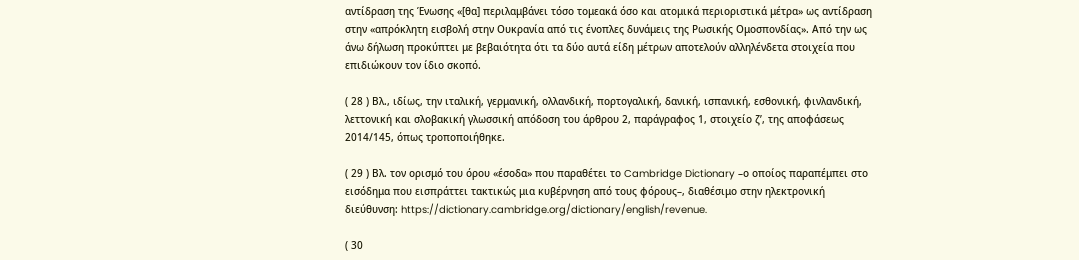αντίδραση της Ένωσης «[θα] περιλαμβάνει τόσο τομεακά όσο και ατομικά περιοριστικά μέτρα» ως αντίδραση στην «απρόκλητη εισβολή στην Ουκρανία από τις ένοπλες δυνάμεις της Ρωσικής Ομοσπονδίας». Από την ως άνω δήλωση προκύπτει με βεβαιότητα ότι τα δύο αυτά είδη μέτρων αποτελούν αλληλένδετα στοιχεία που επιδιώκουν τον ίδιο σκοπό.

( 28 ) Βλ., ιδίως, την ιταλική, γερμανική, ολλανδική, πορτογαλική, δανική, ισπανική, εσθονική, φινλανδική, λεττονική και σλοβακική γλωσσική απόδοση του άρθρου 2, παράγραφος 1, στοιχείο ζʹ, της αποφάσεως 2014/145, όπως τροποποιήθηκε.

( 29 ) Βλ. τον ορισμό του όρου «έσοδα» που παραθέτει το Cambridge Dictionary –ο οποίος παραπέμπει στο εισόδημα που εισπράττει τακτικώς μια κυβέρνηση από τους φόρους–, διαθέσιμο στην ηλεκτρονική διεύθυνση: https://dictionary.cambridge.org/dictionary/english/revenue.

( 30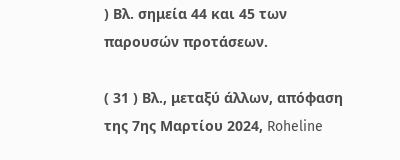) Βλ. σημεία 44 και 45 των παρουσών προτάσεων.

( 31 ) Βλ., μεταξύ άλλων, απόφαση της 7ης Μαρτίου 2024, Roheline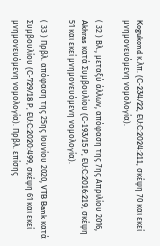Kogukond κ.λπ. (C‑234/22, EU:C:2024:211, σκέψη 70 και εκεί μνημονευόμενη νομολογία).

( 32 ) Βλ., μεταξύ άλλων, απόφαση της 7ης Απριλίου 2016, Akhras κατά Συμβουλίου (C‑193/15 P, EU:C:2016:219, σκέψη 51 και εκεί μνημονευόμενη νομολογία).

( 33 ) Πρβλ. απόφαση της 25ης Ιουνίου 2020, VTB Bank κατά Συμβουλίου (C‑729/18 P, EU:C:2020:499, σκέψη 61 και εκεί μνημονευόμενη νομολογία). Πρβλ. επίσης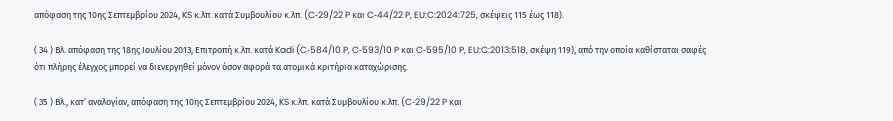απόφαση της 10ης Σεπτεμβρίου 2024, KS κ.λπ. κατά Συμβουλίου κ.λπ. (C‑29/22 P και C‑44/22 P, EU:C:2024:725, σκέψεις 115 έως 118).

( 34 ) Βλ. απόφαση της 18ης Ιουλίου 2013, Επιτροπή κ.λπ. κατά Kadi (C‑584/10 P, C‑593/10 P και C‑595/10 P, EU:C:2013:518, σκέψη 119), από την οποία καθίσταται σαφές ότι πλήρης έλεγχος μπορεί να διενεργηθεί μόνον όσον αφορά τα ατομικά κριτήρια καταχώρισης.

( 35 ) Βλ., κατ’ αναλογίαν, απόφαση της 10ης Σεπτεμβρίου 2024, KS κ.λπ. κατά Συμβουλίου κ.λπ. (C‑29/22 P και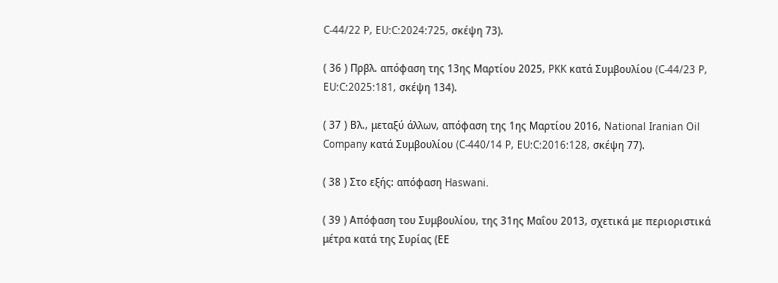C‑44/22 P, EU:C:2024:725, σκέψη 73).

( 36 ) Πρβλ. απόφαση της 13ης Μαρτίου 2025, PKK κατά Συμβουλίου (C‑44/23 P, EU:C:2025:181, σκέψη 134).

( 37 ) Βλ., μεταξύ άλλων, απόφαση της 1ης Μαρτίου 2016, National Iranian Oil Company κατά Συμβουλίου (C‑440/14 P, EU:C:2016:128, σκέψη 77).

( 38 ) Στο εξής: απόφαση Haswani.

( 39 ) Απόφαση του Συμβουλίου, της 31ης Μαΐου 2013, σχετικά με περιοριστικά μέτρα κατά της Συρίας (ΕΕ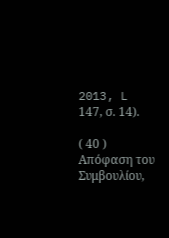2013, L 147, σ. 14).

( 40 ) Απόφαση του Συμβουλίου,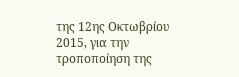της 12ης Οκτωβρίου 2015, για την τροποποίηση της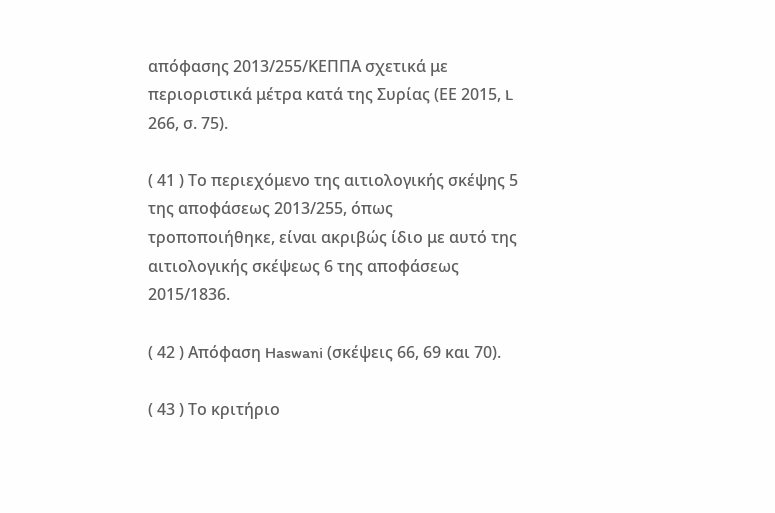απόφασης 2013/255/ΚΕΠΠΑ σχετικά με περιοριστικά μέτρα κατά της Συρίας (ΕΕ 2015, L 266, σ. 75).

( 41 ) Το περιεχόμενο της αιτιολογικής σκέψης 5 της αποφάσεως 2013/255, όπως τροποποιήθηκε, είναι ακριβώς ίδιο με αυτό της αιτιολογικής σκέψεως 6 της αποφάσεως 2015/1836.

( 42 ) Απόφαση Haswani (σκέψεις 66, 69 και 70).

( 43 ) Το κριτήριο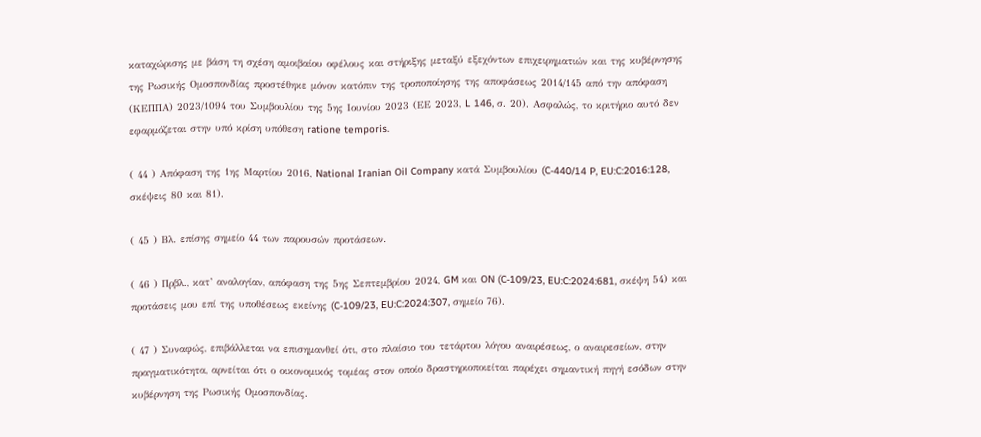καταχώρισης με βάση τη σχέση αμοιβαίου οφέλους και στήριξης μεταξύ εξεχόντων επιχειρηματιών και της κυβέρνησης της Ρωσικής Ομοσπονδίας προστέθηκε μόνον κατόπιν της τροποποίησης της αποφάσεως 2014/145 από την απόφαση (ΚΕΠΠΑ) 2023/1094 του Συμβουλίου της 5ης Ιουνίου 2023 (ΕΕ 2023, L 146, σ. 20). Ασφαλώς, το κριτήριο αυτό δεν εφαρμόζεται στην υπό κρίση υπόθεση ratione temporis.

( 44 ) Απόφαση της 1ης Μαρτίου 2016, National Iranian Oil Company κατά Συμβουλίου (C‑440/14 P, EU:C:2016:128, σκέψεις 80 και 81).

( 45 ) Βλ. επίσης σημείο 44 των παρουσών προτάσεων.

( 46 ) Πρβλ., κατ’ αναλογίαν, απόφαση της 5ης Σεπτεμβρίου 2024, GM και ON (C‑109/23, EU:C:2024:681, σκέψη 54) και προτάσεις μου επί της υποθέσεως εκείνης (C‑109/23, EU:C:2024:307, σημείο 76).

( 47 ) Συναφώς, επιβάλλεται να επισημανθεί ότι, στο πλαίσιο του τετάρτου λόγου αναιρέσεως, ο αναιρεσείων, στην πραγματικότητα, αρνείται ότι ο οικονομικός τομέας στον οποίο δραστηριοποιείται παρέχει σημαντική πηγή εσόδων στην κυβέρνηση της Ρωσικής Ομοσπονδίας.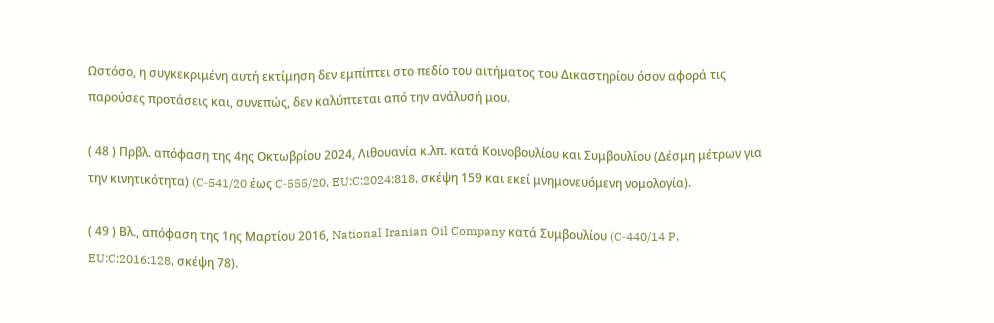Ωστόσο, η συγκεκριμένη αυτή εκτίμηση δεν εμπίπτει στο πεδίο του αιτήματος του Δικαστηρίου όσον αφορά τις παρούσες προτάσεις και, συνεπώς, δεν καλύπτεται από την ανάλυσή μου.

( 48 ) Πρβλ. απόφαση της 4ης Οκτωβρίου 2024, Λιθουανία κ.λπ. κατά Κοινοβουλίου και Συμβουλίου (Δέσμη μέτρων για την κινητικότητα) (C‑541/20 έως C‑555/20, EU:C:2024:818, σκέψη 159 και εκεί μνημονευόμενη νομολογία).

( 49 ) Βλ., απόφαση της 1ης Μαρτίου 2016, National Iranian Oil Company κατά Συμβουλίου (C‑440/14 P, EU:C:2016:128, σκέψη 78).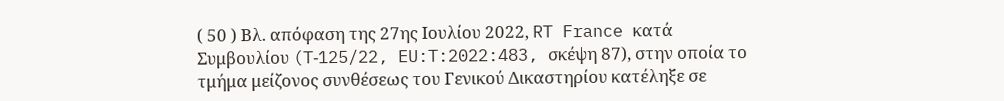( 50 ) Βλ. απόφαση της 27ης Ιουλίου 2022, RT France κατά Συμβουλίου (T‑125/22, EU:T:2022:483, σκέψη 87), στην οποία το τμήμα μείζονος συνθέσεως του Γενικού Δικαστηρίου κατέληξε σε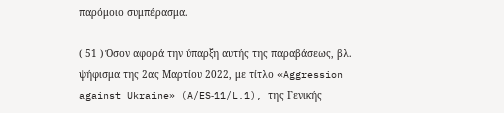παρόμοιο συμπέρασμα.

( 51 ) Όσον αφορά την ύπαρξη αυτής της παραβάσεως, βλ. ψήφισμα της 2ας Μαρτίου 2022, με τίτλο «Aggression against Ukraine» (A/ES‑11/L.1), της Γενικής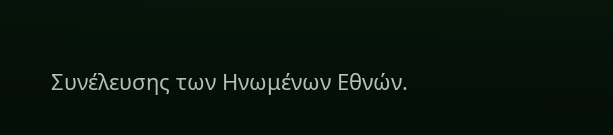Συνέλευσης των Ηνωμένων Εθνών.